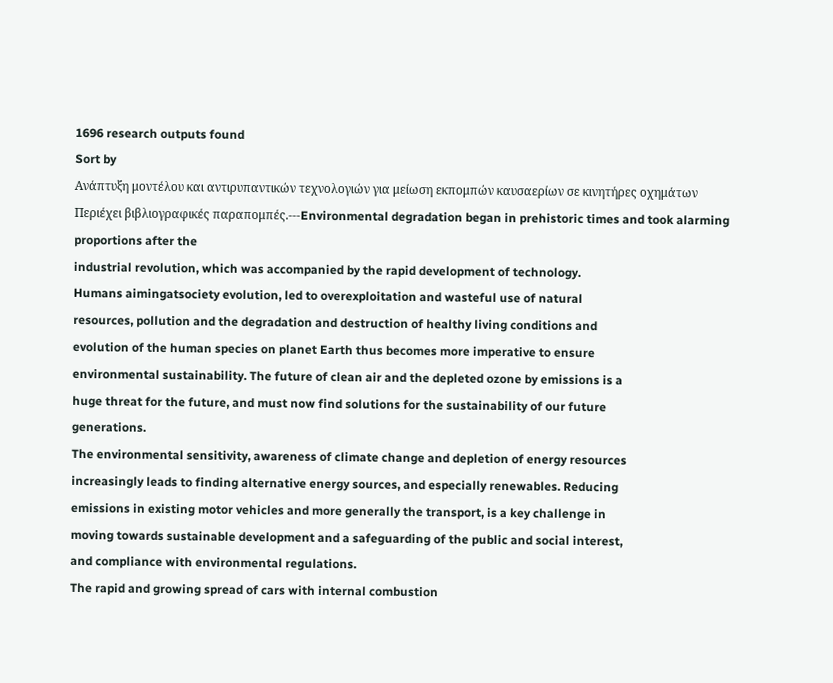1696 research outputs found
Sort by
Ανάπτυξη μοντέλου και αντιρυπαντικών τεχνολογιών για μείωση εκπομπών καυσαερίων σε κινητήρες οχημάτων
Περιέχει βιβλιογραφικές παραπομπές.---Environmental degradation began in prehistoric times and took alarming proportions after the
industrial revolution, which was accompanied by the rapid development of technology.
Humans aimingatsociety evolution, led to overexploitation and wasteful use of natural
resources, pollution and the degradation and destruction of healthy living conditions and
evolution of the human species on planet Earth thus becomes more imperative to ensure
environmental sustainability. The future of clean air and the depleted ozone by emissions is a
huge threat for the future, and must now find solutions for the sustainability of our future
generations.
The environmental sensitivity, awareness of climate change and depletion of energy resources
increasingly leads to finding alternative energy sources, and especially renewables. Reducing
emissions in existing motor vehicles and more generally the transport, is a key challenge in
moving towards sustainable development and a safeguarding of the public and social interest,
and compliance with environmental regulations.
The rapid and growing spread of cars with internal combustion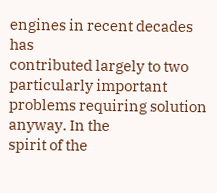engines in recent decades has
contributed largely to two particularly important problems requiring solution anyway. In the
spirit of the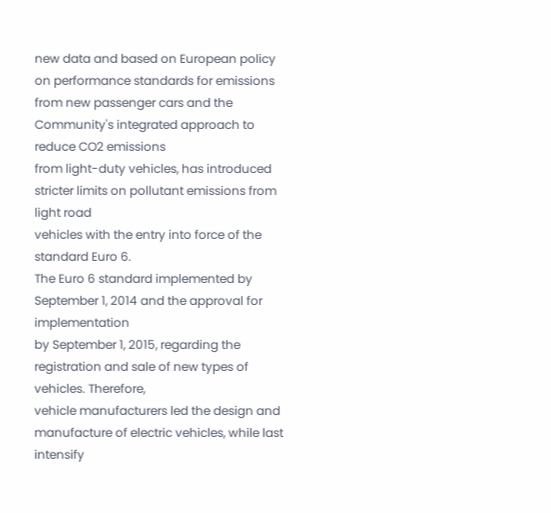new data and based on European policy on performance standards for emissions
from new passenger cars and the Community's integrated approach to reduce CO2 emissions
from light-duty vehicles, has introduced stricter limits on pollutant emissions from light road
vehicles with the entry into force of the standard Euro 6.
The Euro 6 standard implemented by September 1, 2014 and the approval for implementation
by September 1, 2015, regarding the registration and sale of new types of vehicles. Therefore,
vehicle manufacturers led the design and manufacture of electric vehicles, while last intensify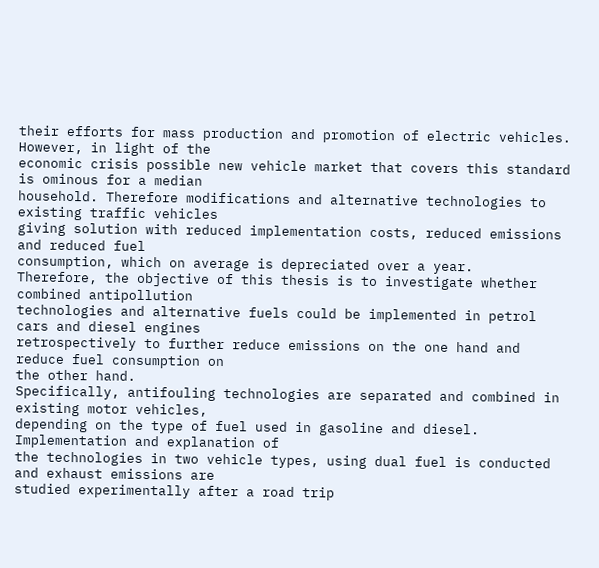their efforts for mass production and promotion of electric vehicles. However, in light of the
economic crisis possible new vehicle market that covers this standard is ominous for a median
household. Therefore modifications and alternative technologies to existing traffic vehicles
giving solution with reduced implementation costs, reduced emissions and reduced fuel
consumption, which on average is depreciated over a year.
Therefore, the objective of this thesis is to investigate whether combined antipollution
technologies and alternative fuels could be implemented in petrol cars and diesel engines
retrospectively to further reduce emissions on the one hand and reduce fuel consumption on
the other hand.
Specifically, antifouling technologies are separated and combined in existing motor vehicles,
depending on the type of fuel used in gasoline and diesel. Implementation and explanation of
the technologies in two vehicle types, using dual fuel is conducted and exhaust emissions are
studied experimentally after a road trip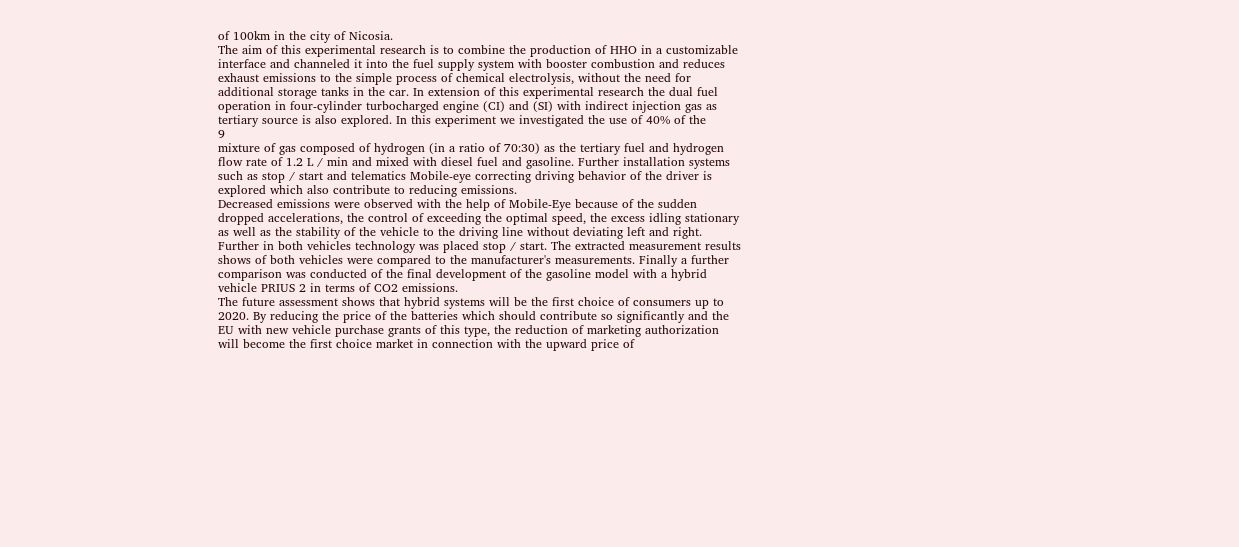of 100km in the city of Nicosia.
The aim of this experimental research is to combine the production of HHO in a customizable
interface and channeled it into the fuel supply system with booster combustion and reduces
exhaust emissions to the simple process of chemical electrolysis, without the need for
additional storage tanks in the car. In extension of this experimental research the dual fuel
operation in four-cylinder turbocharged engine (CI) and (SI) with indirect injection gas as
tertiary source is also explored. In this experiment we investigated the use of 40% of the
9
mixture of gas composed of hydrogen (in a ratio of 70:30) as the tertiary fuel and hydrogen
flow rate of 1.2 L / min and mixed with diesel fuel and gasoline. Further installation systems
such as stop / start and telematics Mobile-eye correcting driving behavior of the driver is
explored which also contribute to reducing emissions.
Decreased emissions were observed with the help of Mobile-Eye because of the sudden
dropped accelerations, the control of exceeding the optimal speed, the excess idling stationary
as well as the stability of the vehicle to the driving line without deviating left and right.
Further in both vehicles technology was placed stop / start. The extracted measurement results
shows of both vehicles were compared to the manufacturer's measurements. Finally a further
comparison was conducted of the final development of the gasoline model with a hybrid
vehicle PRIUS 2 in terms of CO2 emissions.
The future assessment shows that hybrid systems will be the first choice of consumers up to
2020. By reducing the price of the batteries which should contribute so significantly and the
EU with new vehicle purchase grants of this type, the reduction of marketing authorization
will become the first choice market in connection with the upward price of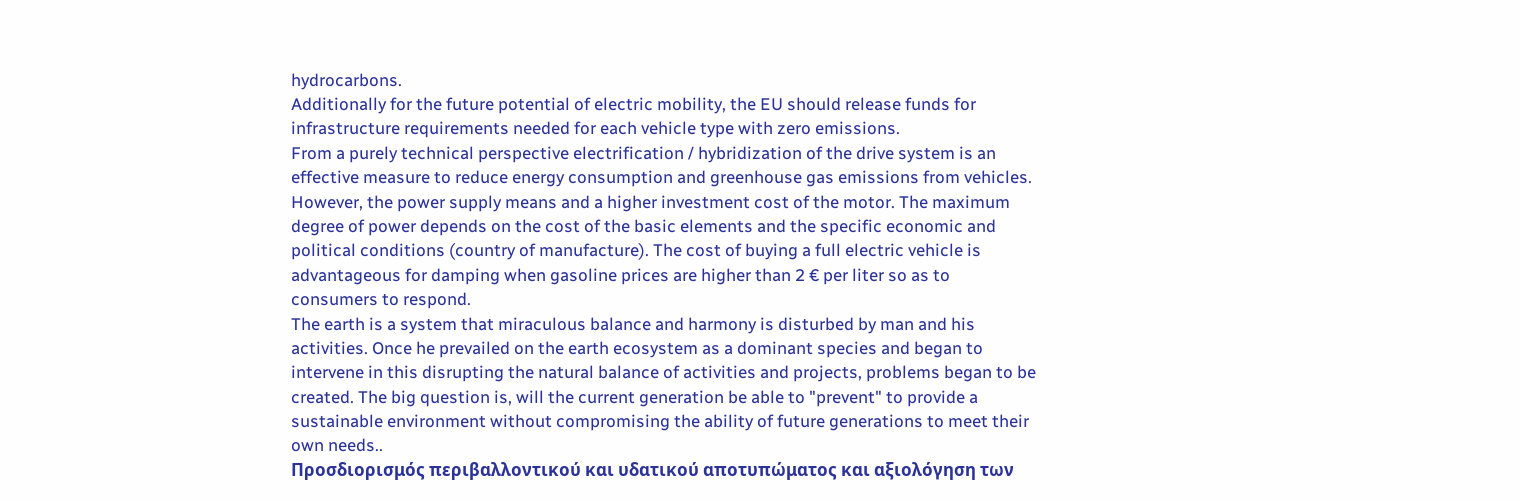hydrocarbons.
Additionally for the future potential of electric mobility, the EU should release funds for
infrastructure requirements needed for each vehicle type with zero emissions.
From a purely technical perspective electrification / hybridization of the drive system is an
effective measure to reduce energy consumption and greenhouse gas emissions from vehicles.
However, the power supply means and a higher investment cost of the motor. The maximum
degree of power depends on the cost of the basic elements and the specific economic and
political conditions (country of manufacture). The cost of buying a full electric vehicle is
advantageous for damping when gasoline prices are higher than 2 € per liter so as to
consumers to respond.
The earth is a system that miraculous balance and harmony is disturbed by man and his
activities. Once he prevailed on the earth ecosystem as a dominant species and began to
intervene in this disrupting the natural balance of activities and projects, problems began to be
created. The big question is, will the current generation be able to "prevent" to provide a
sustainable environment without compromising the ability of future generations to meet their
own needs..
Προσδιορισμός περιβαλλοντικού και υδατικού αποτυπώματος και αξιολόγηση των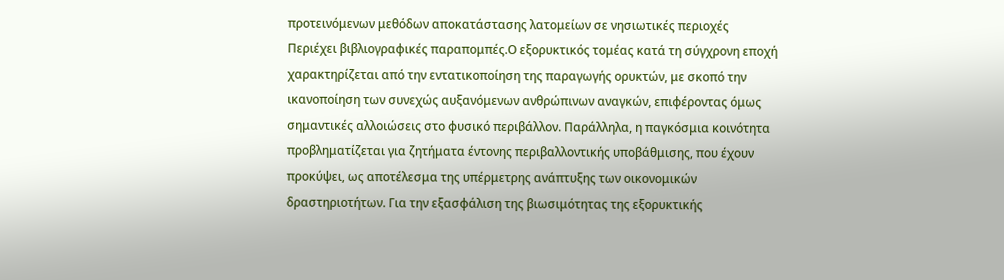προτεινόμενων μεθόδων αποκατάστασης λατομείων σε νησιωτικές περιοχές
Περιέχει βιβλιογραφικές παραπομπές.Ο εξορυκτικός τομέας κατά τη σύγχρονη εποχή χαρακτηρίζεται από την εντατικοποίηση της παραγωγής ορυκτών, με σκοπό την ικανοποίηση των συνεχώς αυξανόμενων ανθρώπινων αναγκών, επιφέροντας όμως σημαντικές αλλοιώσεις στο φυσικό περιβάλλον. Παράλληλα, η παγκόσμια κοινότητα προβληματίζεται για ζητήματα έντονης περιβαλλοντικής υποβάθμισης, που έχουν προκύψει, ως αποτέλεσμα της υπέρμετρης ανάπτυξης των οικονομικών δραστηριοτήτων. Για την εξασφάλιση της βιωσιμότητας της εξορυκτικής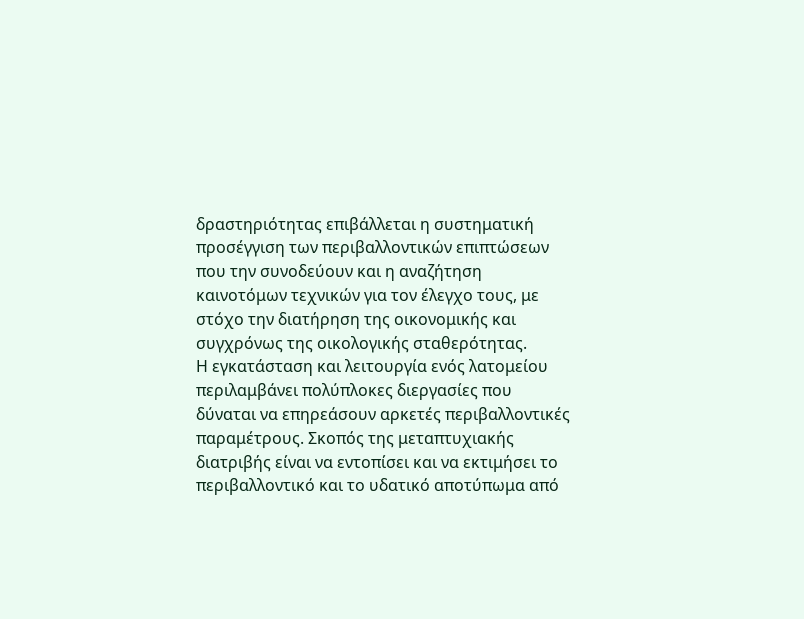δραστηριότητας επιβάλλεται η συστηματική προσέγγιση των περιβαλλοντικών επιπτώσεων που την συνοδεύουν και η αναζήτηση καινοτόμων τεχνικών για τον έλεγχο τους, με στόχο την διατήρηση της οικονομικής και συγχρόνως της οικολογικής σταθερότητας.
Η εγκατάσταση και λειτουργία ενός λατομείου περιλαμβάνει πολύπλοκες διεργασίες που δύναται να επηρεάσουν αρκετές περιβαλλοντικές παραμέτρους. Σκοπός της μεταπτυχιακής διατριβής είναι να εντοπίσει και να εκτιμήσει το περιβαλλοντικό και το υδατικό αποτύπωμα από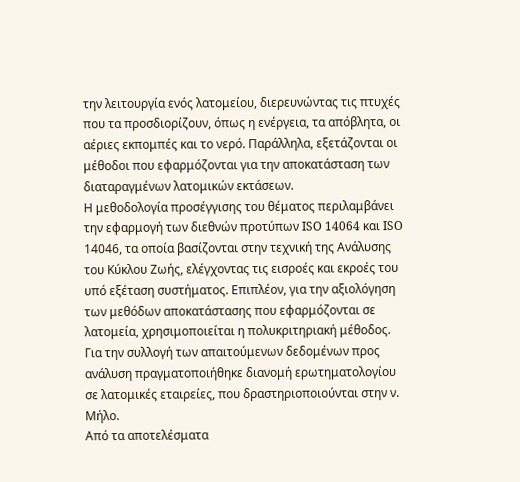την λειτουργία ενός λατομείου, διερευνώντας τις πτυχές που τα προσδιορίζουν, όπως η ενέργεια, τα απόβλητα, οι αέριες εκπομπές και το νερό. Παράλληλα, εξετάζονται οι μέθοδοι που εφαρμόζονται για την αποκατάσταση των διαταραγμένων λατομικών εκτάσεων.
Η μεθοδολογία προσέγγισης του θέματος περιλαμβάνει την εφαρμογή των διεθνών προτύπων ISO 14064 και ISO 14046, τα οποία βασίζονται στην τεχνική της Ανάλυσης του Κύκλου Ζωής, ελέγχοντας τις εισροές και εκροές του υπό εξέταση συστήματος. Επιπλέον, για την αξιολόγηση των μεθόδων αποκατάστασης που εφαρμόζονται σε λατομεία, χρησιμοποιείται η πολυκριτηριακή μέθοδος. Για την συλλογή των απαιτούμενων δεδομένων προς ανάλυση πραγματοποιήθηκε διανομή ερωτηματολογίου σε λατομικές εταιρείες, που δραστηριοποιούνται στην ν. Μήλο.
Από τα αποτελέσματα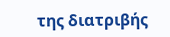της διατριβής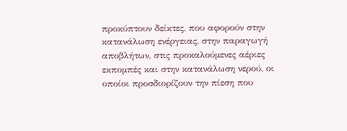προκύπτουν δείκτες, που αφορούν στην κατανάλωση ενέργειας, στην παραγωγή αποβλήτων, στις προκαλούμενες αέριες εκπομπές και στην κατανάλωση νερού, οι οποίοι προσδιορίζουν την πίεση που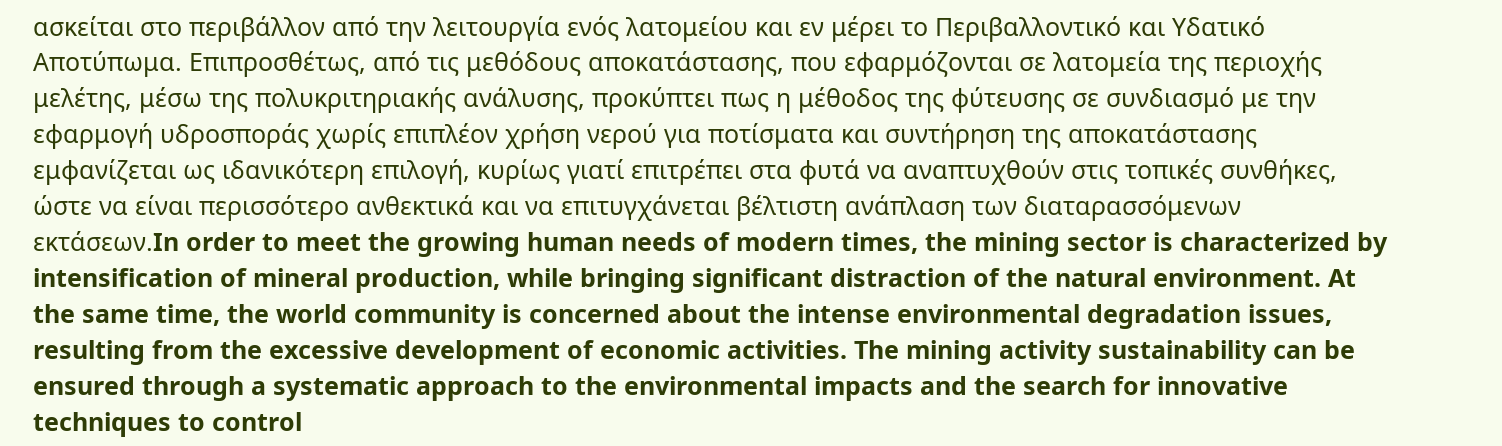ασκείται στο περιβάλλον από την λειτουργία ενός λατομείου και εν μέρει το Περιβαλλοντικό και Υδατικό Αποτύπωμα. Επιπροσθέτως, από τις μεθόδους αποκατάστασης, που εφαρμόζονται σε λατομεία της περιοχής μελέτης, μέσω της πολυκριτηριακής ανάλυσης, προκύπτει πως η μέθοδος της φύτευσης σε συνδιασμό με την εφαρμογή υδροσποράς χωρίς επιπλέον χρήση νερού για ποτίσματα και συντήρηση της αποκατάστασης εμφανίζεται ως ιδανικότερη επιλογή, κυρίως γιατί επιτρέπει στα φυτά να αναπτυχθούν στις τοπικές συνθήκες, ώστε να είναι περισσότερο ανθεκτικά και να επιτυγχάνεται βέλτιστη ανάπλαση των διαταρασσόμενων εκτάσεων.In order to meet the growing human needs of modern times, the mining sector is characterized by intensification of mineral production, while bringing significant distraction of the natural environment. At the same time, the world community is concerned about the intense environmental degradation issues, resulting from the excessive development of economic activities. The mining activity sustainability can be ensured through a systematic approach to the environmental impacts and the search for innovative techniques to control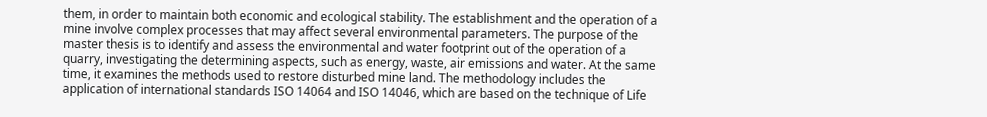them, in order to maintain both economic and ecological stability. The establishment and the operation of a mine involve complex processes that may affect several environmental parameters. The purpose of the master thesis is to identify and assess the environmental and water footprint out of the operation of a quarry, investigating the determining aspects, such as energy, waste, air emissions and water. At the same time, it examines the methods used to restore disturbed mine land. The methodology includes the application of international standards ISO 14064 and ISO 14046, which are based on the technique of Life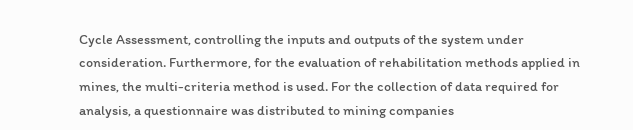Cycle Assessment, controlling the inputs and outputs of the system under consideration. Furthermore, for the evaluation of rehabilitation methods applied in mines, the multi-criteria method is used. For the collection of data required for analysis, a questionnaire was distributed to mining companies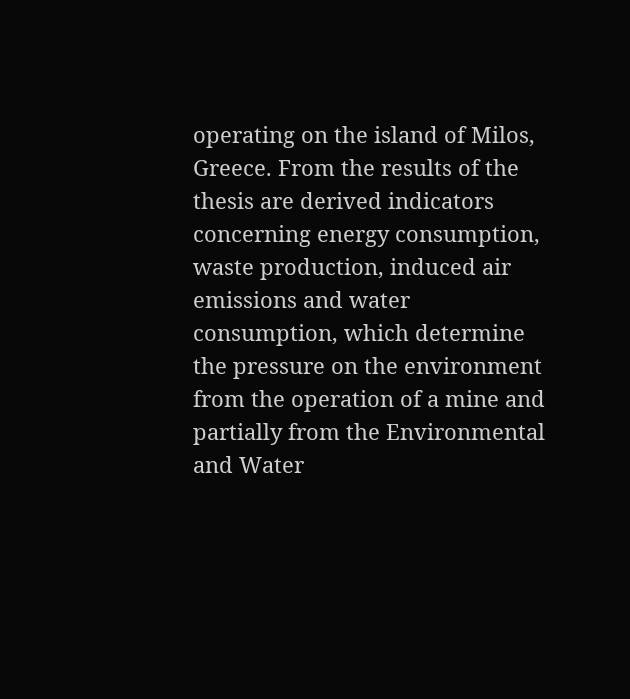operating on the island of Milos, Greece. From the results of the thesis are derived indicators concerning energy consumption, waste production, induced air emissions and water consumption, which determine the pressure on the environment from the operation of a mine and partially from the Environmental and Water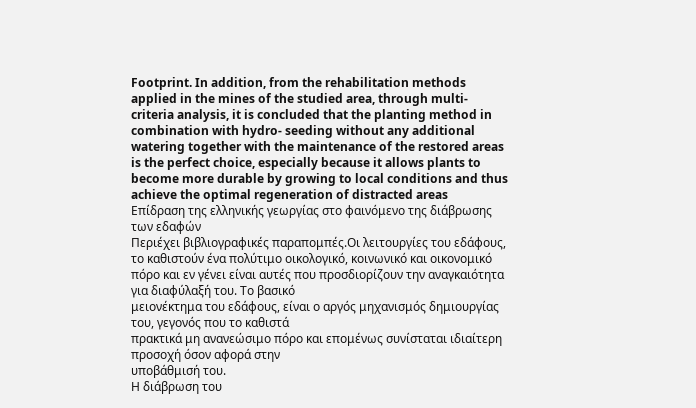Footprint. In addition, from the rehabilitation methods applied in the mines of the studied area, through multi- criteria analysis, it is concluded that the planting method in combination with hydro- seeding without any additional watering together with the maintenance of the restored areas is the perfect choice, especially because it allows plants to become more durable by growing to local conditions and thus achieve the optimal regeneration of distracted areas
Επίδραση της ελληνικής γεωργίας στο φαινόμενο της διάβρωσης των εδαφών
Περιέχει βιβλιογραφικές παραπομπές.Οι λειτουργίες του εδάφους, το καθιστούν ένα πολύτιμο οικολογικό, κοινωνικό και οικονομικό
πόρο και εν γένει είναι αυτές που προσδιορίζουν την αναγκαιότητα για διαφύλαξή του. Το βασικό
μειονέκτημα του εδάφους, είναι ο αργός μηχανισμός δημιουργίας του, γεγονός που το καθιστά
πρακτικά μη ανανεώσιμο πόρο και επομένως συνίσταται ιδιαίτερη προσοχή όσον αφορά στην
υποβάθμισή του.
Η διάβρωση του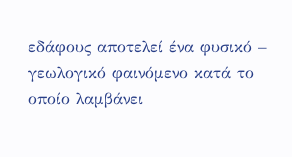εδάφους αποτελεί ένα φυσικό – γεωλογικό φαινόμενο κατά το οποίο λαμβάνει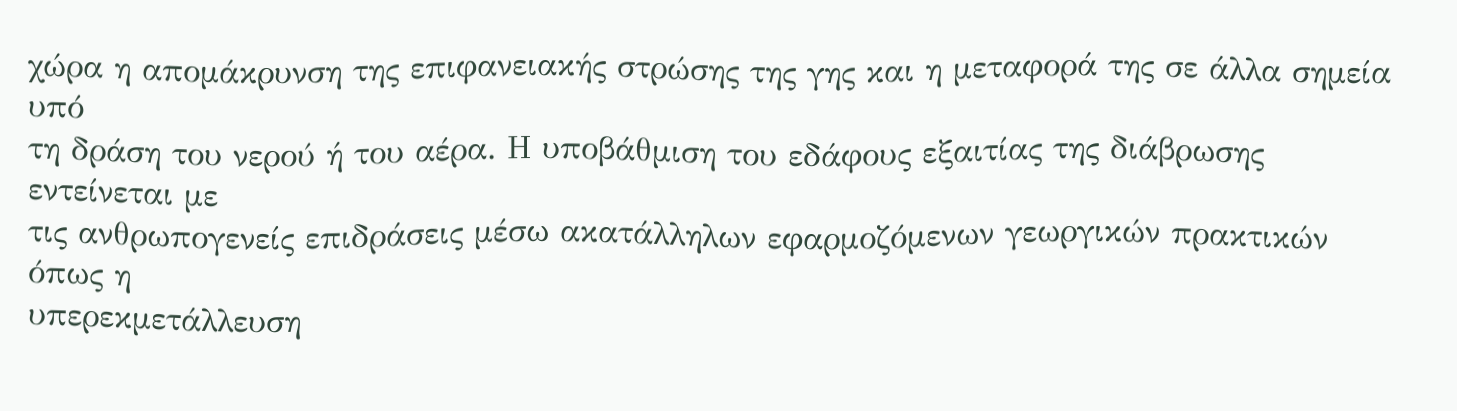χώρα η απομάκρυνση της επιφανειακής στρώσης της γης και η μεταφορά της σε άλλα σημεία υπό
τη δράση του νερού ή του αέρα. Η υποβάθμιση του εδάφους εξαιτίας της διάβρωσης εντείνεται με
τις ανθρωπογενείς επιδράσεις μέσω ακατάλληλων εφαρμοζόμενων γεωργικών πρακτικών όπως η
υπερεκμετάλλευση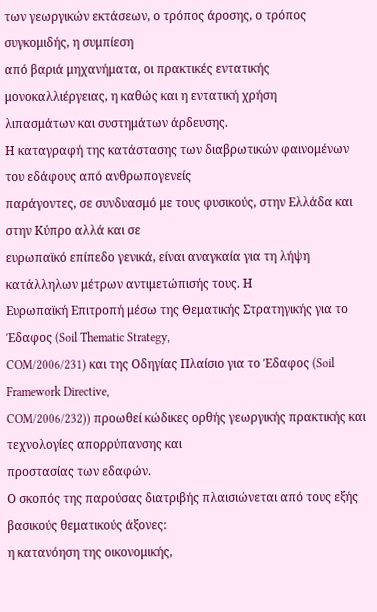των γεωργικών εκτάσεων, ο τρόπος άροσης, ο τρόπος συγκομιδής, η συμπίεση
από βαριά μηχανήματα, οι πρακτικές εντατικής μονοκαλλιέργειας, η καθώς και η εντατική χρήση
λιπασμάτων και συστημάτων άρδευσης.
Η καταγραφή της κατάστασης των διαβρωτικών φαινομένων του εδάφους από ανθρωπογενείς
παράγοντες, σε συνδυασμό με τους φυσικούς, στην Ελλάδα και στην Κύπρο αλλά και σε
ευρωπαϊκό επίπεδο γενικά, είναι αναγκαία για τη λήψη κατάλληλων μέτρων αντιμετώπισής τους. Η
Ευρωπαϊκή Επιτροπή μέσω της Θεματικής Στρατηγικής για το Έδαφος (Soil Thematic Strategy,
COM/2006/231) και της Οδηγίας Πλαίσιο για το Έδαφος (Soil Framework Directive,
COM/2006/232)) προωθεί κώδικες ορθής γεωργικής πρακτικής και τεχνολογίες απορρύπανσης και
προστασίας των εδαφών.
Ο σκοπός της παρούσας διατριβής πλαισιώνεται από τους εξής βασικούς θεματικούς άξονες:
η κατανόηση της οικονομικής,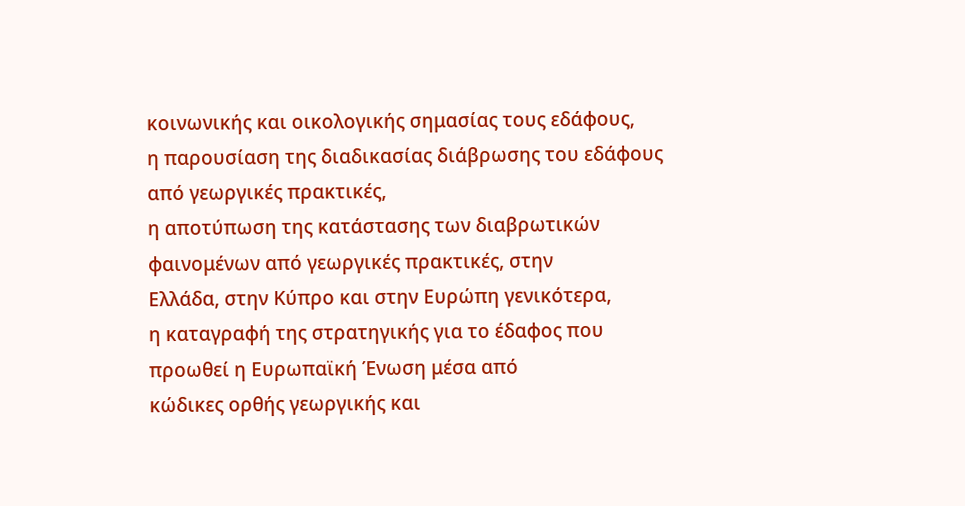κοινωνικής και οικολογικής σημασίας τους εδάφους,
η παρουσίαση της διαδικασίας διάβρωσης του εδάφους από γεωργικές πρακτικές,
η αποτύπωση της κατάστασης των διαβρωτικών φαινομένων από γεωργικές πρακτικές, στην
Ελλάδα, στην Κύπρο και στην Ευρώπη γενικότερα,
η καταγραφή της στρατηγικής για το έδαφος που προωθεί η Ευρωπαϊκή Ένωση μέσα από
κώδικες ορθής γεωργικής και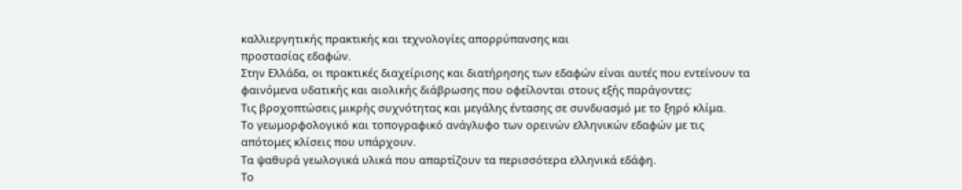καλλιεργητικής πρακτικής και τεχνολογίες απορρύπανσης και
προστασίας εδαφών.
Στην Ελλάδα, οι πρακτικές διαχείρισης και διατήρησης των εδαφών είναι αυτές που εντείνουν τα
φαινόμενα υδατικής και αιολικής διάβρωσης που οφείλονται στους εξής παράγοντες:
Τις βροχοπτώσεις μικρής συχνότητας και μεγάλης έντασης σε συνδυασμό με το ξηρό κλίμα.
Το γεωμορφολογικό και τοπογραφικό ανάγλυφο των ορεινών ελληνικών εδαφών με τις
απότομες κλίσεις που υπάρχουν.
Τα ψαθυρά γεωλογικά υλικά που απαρτίζουν τα περισσότερα ελληνικά εδάφη.
Το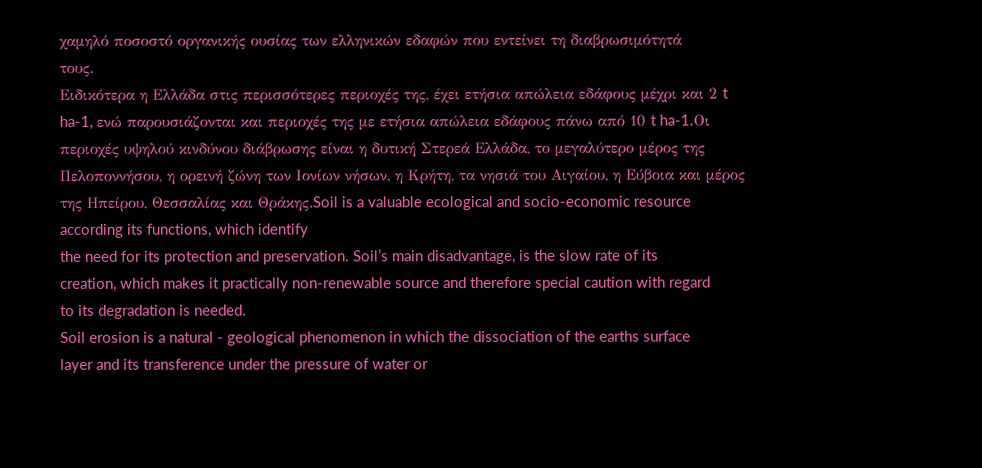χαμηλό ποσοστό οργανικής ουσίας των ελληνικών εδαφών που εντείνει τη διαβρωσιμότητά
τους.
Ειδικότερα η Ελλάδα στις περισσότερες περιοχές της, έχει ετήσια απώλεια εδάφους μέχρι και 2 t
ha-1, ενώ παρουσιάζονται και περιοχές της με ετήσια απώλεια εδάφους πάνω από 10 t ha-1.Οι
περιοχές υψηλού κινδύνου διάβρωσης είναι η δυτική Στερεά Ελλάδα, το μεγαλύτερο μέρος της Πελοποννήσου, η ορεινή ζώνη των Ιονίων νήσων, η Κρήτη, τα νησιά του Αιγαίου, η Εύβοια και μέρος της Ηπείρου, Θεσσαλίας και Θράκης.Soil is a valuable ecological and socio-economic resource according its functions, which identify
the need for its protection and preservation. Soil’s main disadvantage, is the slow rate of its
creation, which makes it practically non-renewable source and therefore special caution with regard
to its degradation is needed.
Soil erosion is a natural - geological phenomenon in which the dissociation of the earths surface
layer and its transference under the pressure of water or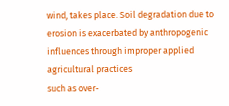wind, takes place. Soil degradation due to
erosion is exacerbated by anthropogenic influences through improper applied agricultural practices
such as over-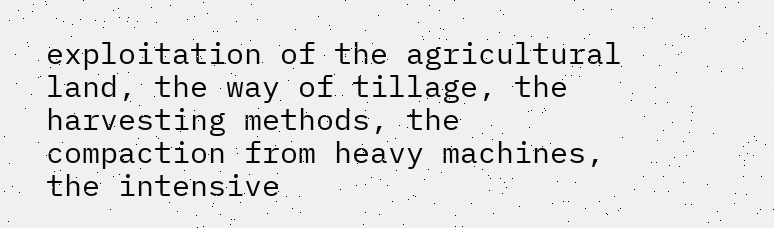exploitation of the agricultural land, the way of tillage, the harvesting methods, the
compaction from heavy machines, the intensive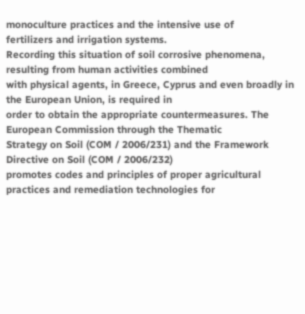monoculture practices and the intensive use of
fertilizers and irrigation systems.
Recording this situation of soil corrosive phenomena, resulting from human activities combined
with physical agents, in Greece, Cyprus and even broadly in the European Union, is required in
order to obtain the appropriate countermeasures. The European Commission through the Thematic
Strategy on Soil (COM / 2006/231) and the Framework Directive on Soil (COM / 2006/232)
promotes codes and principles of proper agricultural practices and remediation technologies for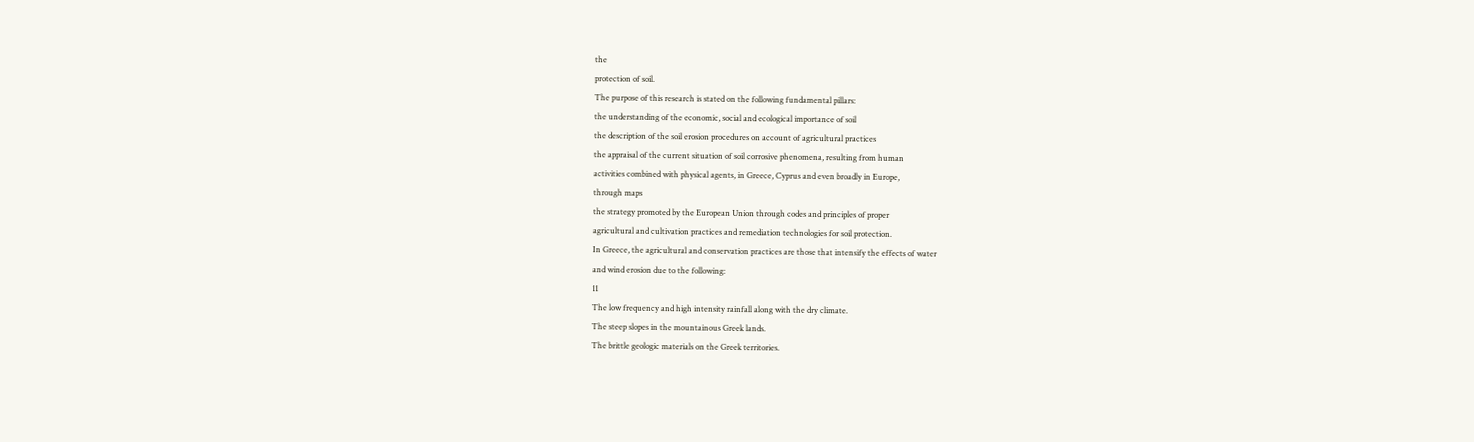the
protection of soil.
The purpose of this research is stated on the following fundamental pillars:
the understanding of the economic, social and ecological importance of soil
the description of the soil erosion procedures on account of agricultural practices
the appraisal of the current situation of soil corrosive phenomena, resulting from human
activities combined with physical agents, in Greece, Cyprus and even broadly in Europe,
through maps
the strategy promoted by the European Union through codes and principles of proper
agricultural and cultivation practices and remediation technologies for soil protection.
In Greece, the agricultural and conservation practices are those that intensify the effects of water
and wind erosion due to the following:
11
The low frequency and high intensity rainfall along with the dry climate.
The steep slopes in the mountainous Greek lands.
The brittle geologic materials on the Greek territories.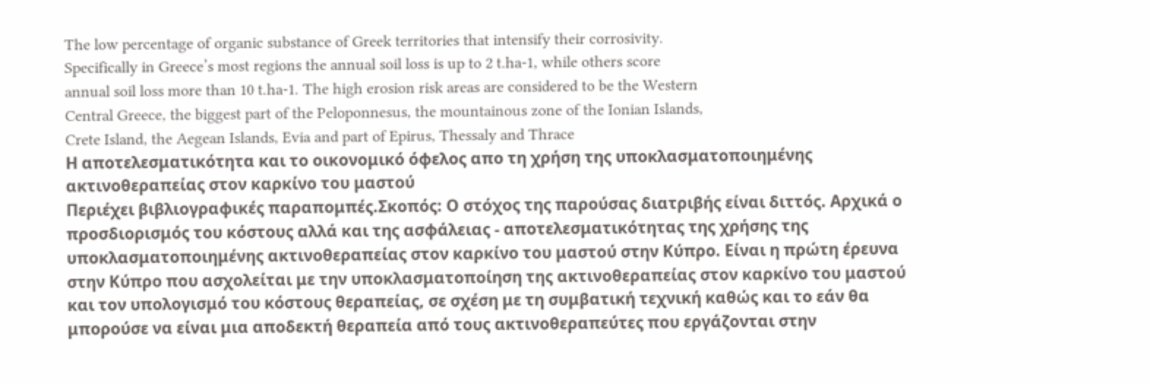The low percentage of organic substance of Greek territories that intensify their corrosivity.
Specifically in Greece’s most regions the annual soil loss is up to 2 t.ha-1, while others score
annual soil loss more than 10 t.ha-1. The high erosion risk areas are considered to be the Western
Central Greece, the biggest part of the Peloponnesus, the mountainous zone of the Ionian Islands,
Crete Island, the Aegean Islands, Evia and part of Epirus, Thessaly and Thrace
Η αποτελεσματικότητα και το οικονομικό όφελος απο τη χρήση της υποκλασματοποιημένης ακτινοθεραπείας στον καρκίνο του μαστού
Περιέχει βιβλιογραφικές παραπομπές.Σκοπός: Ο στόχος της παρούσας διατριβής είναι διττός. Αρχικά ο προσδιορισμός του κόστους αλλά και της ασφάλειας - αποτελεσματικότητας της χρήσης της υποκλασματοποιημένης ακτινοθεραπείας στον καρκίνο του μαστού στην Κύπρο. Είναι η πρώτη έρευνα στην Κύπρο που ασχολείται με την υποκλασματοποίηση της ακτινοθεραπείας στον καρκίνο του μαστού και τον υπολογισμό του κόστους θεραπείας, σε σχέση με τη συμβατική τεχνική καθώς και το εάν θα μπορούσε να είναι μια αποδεκτή θεραπεία από τους ακτινοθεραπεύτες που εργάζονται στην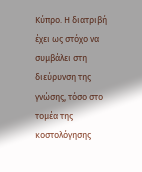Κύπρο. Η διατριβή έχει ως στόχο να συμβάλει στη διεύρυνση της γνώσης, τόσο στο τομέα της κοστολόγησης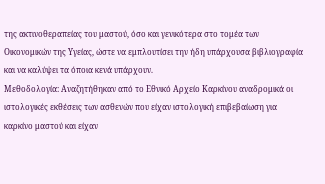της ακτινοθεραπείας του μαστού, όσο και γενικότερα στο τομέα των Οικονομικών της Υγείας, ώστε να εμπλουτίσει την ήδη υπάρχουσα βιβλιογραφία και να καλύψει τα όποια κενά υπάρχουν.
Μεθοδολογία: Αναζητήθηκαν από το Εθνικό Αρχείο Καρκίνου αναδρομικά οι ιστολογικές εκθέσεις των ασθενών που είχαν ιστολογική επιβεβαίωση για καρκίνο μαστού και είχαν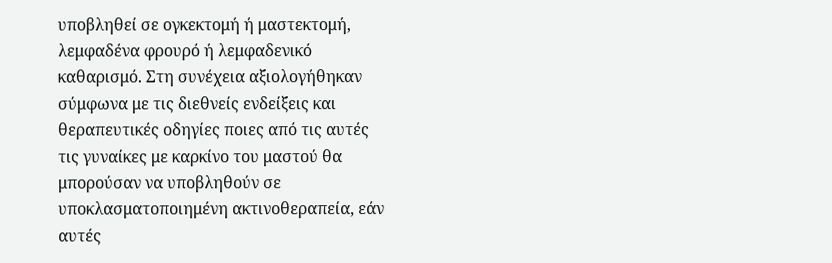υποβληθεί σε ογκεκτομή ή μαστεκτομή, λεμφαδένα φρουρό ή λεμφαδενικό καθαρισμό. Στη συνέχεια αξιολογήθηκαν σύμφωνα με τις διεθνείς ενδείξεις και θεραπευτικές οδηγίες ποιες από τις αυτές τις γυναίκες με καρκίνο του μαστού θα μπορούσαν να υποβληθούν σε υποκλασματοποιημένη ακτινοθεραπεία, εάν αυτές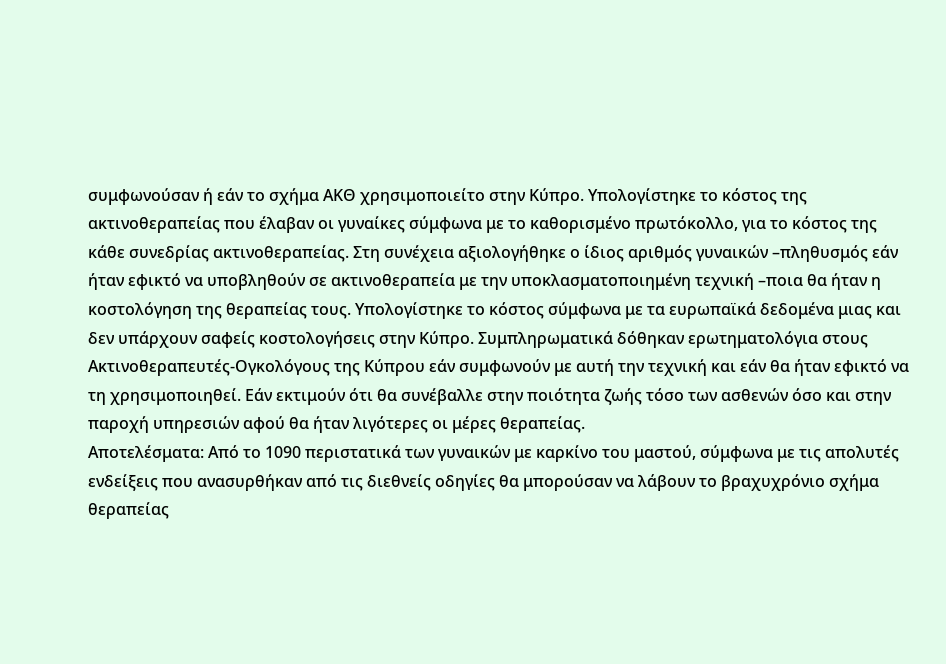συμφωνούσαν ή εάν το σχήμα ΑΚΘ χρησιμοποιείτο στην Κύπρο. Υπολογίστηκε το κόστος της ακτινοθεραπείας που έλαβαν οι γυναίκες σύμφωνα με το καθορισμένο πρωτόκολλο, για το κόστος της κάθε συνεδρίας ακτινοθεραπείας. Στη συνέχεια αξιολογήθηκε ο ίδιος αριθμός γυναικών –πληθυσμός εάν ήταν εφικτό να υποβληθούν σε ακτινοθεραπεία με την υποκλασματοποιημένη τεχνική –ποια θα ήταν η κοστολόγηση της θεραπείας τους. Υπολογίστηκε το κόστος σύμφωνα με τα ευρωπαϊκά δεδομένα μιας και δεν υπάρχουν σαφείς κοστολογήσεις στην Κύπρο. Συμπληρωματικά δόθηκαν ερωτηματολόγια στους Ακτινοθεραπευτές-Ογκολόγους της Κύπρου εάν συμφωνούν με αυτή την τεχνική και εάν θα ήταν εφικτό να τη χρησιμοποιηθεί. Εάν εκτιμούν ότι θα συνέβαλλε στην ποιότητα ζωής τόσο των ασθενών όσο και στην παροχή υπηρεσιών αφού θα ήταν λιγότερες οι μέρες θεραπείας.
Αποτελέσματα: Από το 1090 περιστατικά των γυναικών με καρκίνο του μαστού, σύμφωνα με τις απολυτές ενδείξεις που ανασυρθήκαν από τις διεθνείς οδηγίες θα μπορούσαν να λάβουν το βραχυχρόνιο σχήμα θεραπείας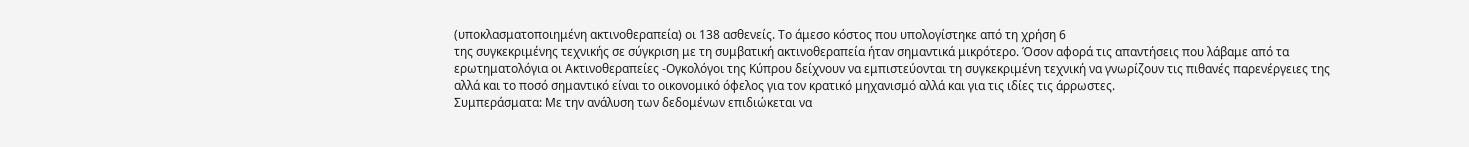(υποκλασματοποιημένη ακτινοθεραπεία) οι 138 ασθενείς. Το άμεσο κόστος που υπολογίστηκε από τη χρήση 6
της συγκεκριμένης τεχνικής σε σύγκριση με τη συμβατική ακτινοθεραπεία ήταν σημαντικά μικρότερο. Όσον αφορά τις απαντήσεις που λάβαμε από τα ερωτηματολόγια οι Ακτινοθεραπείες -Ογκολόγοι της Κύπρου δείχνουν να εμπιστεύονται τη συγκεκριμένη τεχνική να γνωρίζουν τις πιθανές παρενέργειες της αλλά και το ποσό σημαντικό είναι το οικονομικό όφελος για τον κρατικό μηχανισμό αλλά και για τις ιδίες τις άρρωστες.
Συμπεράσματα: Με την ανάλυση των δεδομένων επιδιώκεται να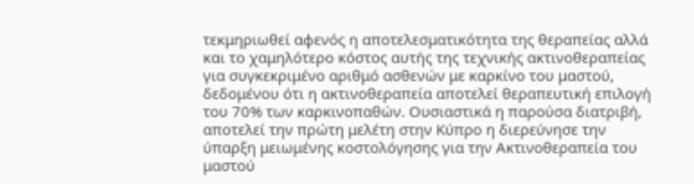τεκμηριωθεί αφενός η αποτελεσματικότητα της θεραπείας αλλά και το χαμηλότερο κόστος αυτής της τεχνικής ακτινοθεραπείας για συγκεκριμένο αριθμό ασθενών με καρκίνο του μαστού, δεδομένου ότι η ακτινοθεραπεία αποτελεί θεραπευτική επιλογή του 70% των καρκινοπαθών. Ουσιαστικά η παρούσα διατριβή, αποτελεί την πρώτη μελέτη στην Κύπρο η διερεύνησε την ύπαρξη μειωμένης κοστολόγησης για την Ακτινοθεραπεία του μαστού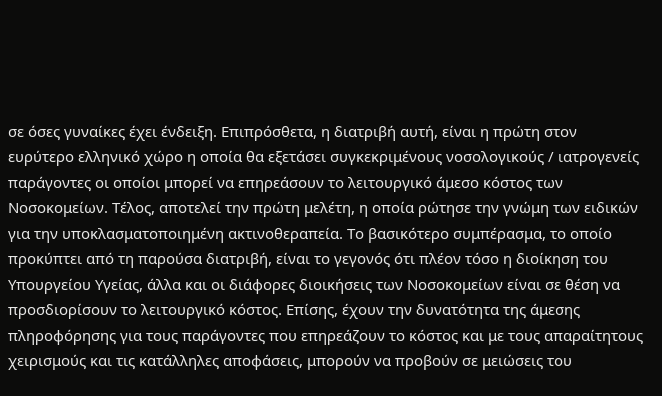σε όσες γυναίκες έχει ένδειξη. Επιπρόσθετα, η διατριβή αυτή, είναι η πρώτη στον ευρύτερο ελληνικό χώρο η οποία θα εξετάσει συγκεκριμένους νοσολογικούς / ιατρογενείς παράγοντες οι οποίοι μπορεί να επηρεάσουν το λειτουργικό άμεσο κόστος των Νοσοκομείων. Τέλος, αποτελεί την πρώτη μελέτη, η οποία ρώτησε την γνώμη των ειδικών για την υποκλασματοποιημένη ακτινοθεραπεία. Το βασικότερο συμπέρασμα, το οποίο προκύπτει από τη παρούσα διατριβή, είναι το γεγονός ότι πλέον τόσο η διοίκηση του Υπουργείου Υγείας, άλλα και οι διάφορες διοικήσεις των Νοσοκομείων είναι σε θέση να προσδιορίσουν το λειτουργικό κόστος. Επίσης, έχουν την δυνατότητα της άμεσης πληροφόρησης για τους παράγοντες που επηρεάζουν το κόστος και με τους απαραίτητους χειρισμούς και τις κατάλληλες αποφάσεις, μπορούν να προβούν σε μειώσεις του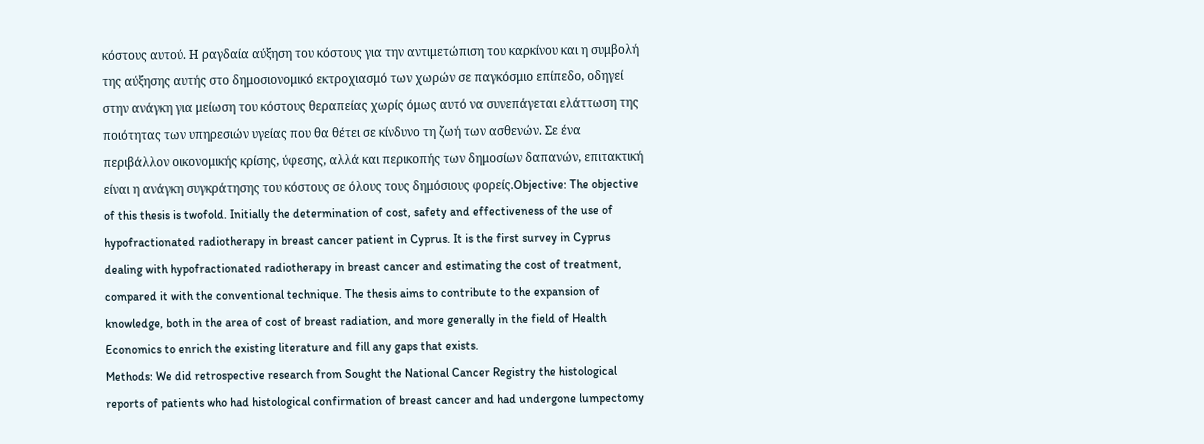κόστους αυτού. Η ραγδαία αύξηση του κόστους για την αντιμετώπιση του καρκίνου και η συμβολή της αύξησης αυτής στο δημοσιονομικό εκτροχιασμό των χωρών σε παγκόσμιο επίπεδο, οδηγεί στην ανάγκη για μείωση του κόστους θεραπείας χωρίς όμως αυτό να συνεπάγεται ελάττωση της ποιότητας των υπηρεσιών υγείας που θα θέτει σε κίνδυνο τη ζωή των ασθενών. Σε ένα περιβάλλον οικονομικής κρίσης, ύφεσης, αλλά και περικοπής των δημοσίων δαπανών, επιτακτική είναι η ανάγκη συγκράτησης του κόστους σε όλους τους δημόσιους φορείς.Objective: The objective of this thesis is twofold. Initially the determination of cost, safety and effectiveness of the use of hypofractionated radiotherapy in breast cancer patient in Cyprus. It is the first survey in Cyprus dealing with hypofractionated radiotherapy in breast cancer and estimating the cost of treatment, compared it with the conventional technique. The thesis aims to contribute to the expansion of knowledge, both in the area of cost of breast radiation, and more generally in the field of Health Economics to enrich the existing literature and fill any gaps that exists.
Methods: We did retrospective research from Sought the National Cancer Registry the histological reports of patients who had histological confirmation of breast cancer and had undergone lumpectomy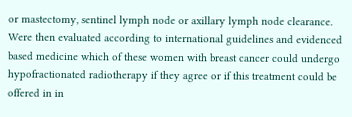or mastectomy, sentinel lymph node or axillary lymph node clearance. Were then evaluated according to international guidelines and evidenced based medicine which of these women with breast cancer could undergo hypofractionated radiotherapy if they agree or if this treatment could be offered in in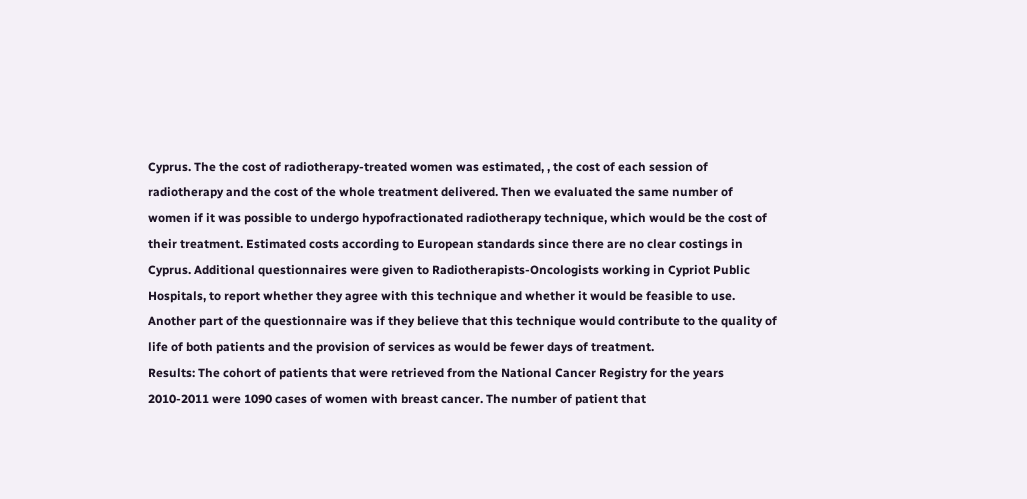Cyprus. The the cost of radiotherapy-treated women was estimated, , the cost of each session of radiotherapy and the cost of the whole treatment delivered. Then we evaluated the same number of women if it was possible to undergo hypofractionated radiotherapy technique, which would be the cost of their treatment. Estimated costs according to European standards since there are no clear costings in Cyprus. Additional questionnaires were given to Radiotherapists-Oncologists working in Cypriot Public Hospitals, to report whether they agree with this technique and whether it would be feasible to use. Another part of the questionnaire was if they believe that this technique would contribute to the quality of life of both patients and the provision of services as would be fewer days of treatment.
Results: The cohort of patients that were retrieved from the National Cancer Registry for the years 2010-2011 were 1090 cases of women with breast cancer. The number of patient that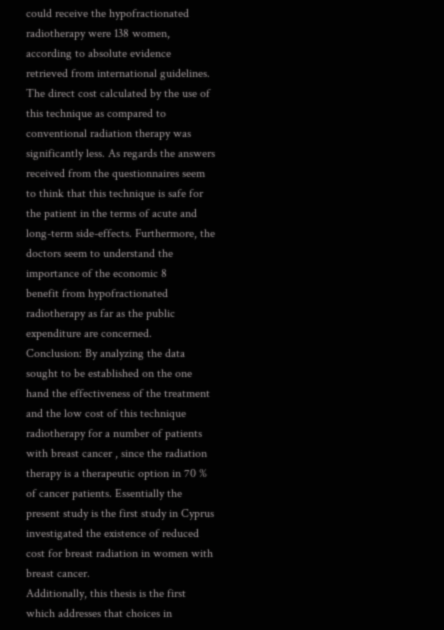could receive the hypofractionated radiotherapy were 138 women, according to absolute evidence retrieved from international guidelines. The direct cost calculated by the use of this technique as compared to conventional radiation therapy was significantly less. As regards the answers received from the questionnaires seem to think that this technique is safe for the patient in the terms of acute and long-term side-effects. Furthermore, the doctors seem to understand the importance of the economic 8
benefit from hypofractionated radiotherapy as far as the public expenditure are concerned.
Conclusion: By analyzing the data sought to be established on the one hand the effectiveness of the treatment and the low cost of this technique radiotherapy for a number of patients with breast cancer , since the radiation therapy is a therapeutic option in 70 % of cancer patients. Essentially the present study is the first study in Cyprus investigated the existence of reduced cost for breast radiation in women with breast cancer.
Additionally, this thesis is the first which addresses that choices in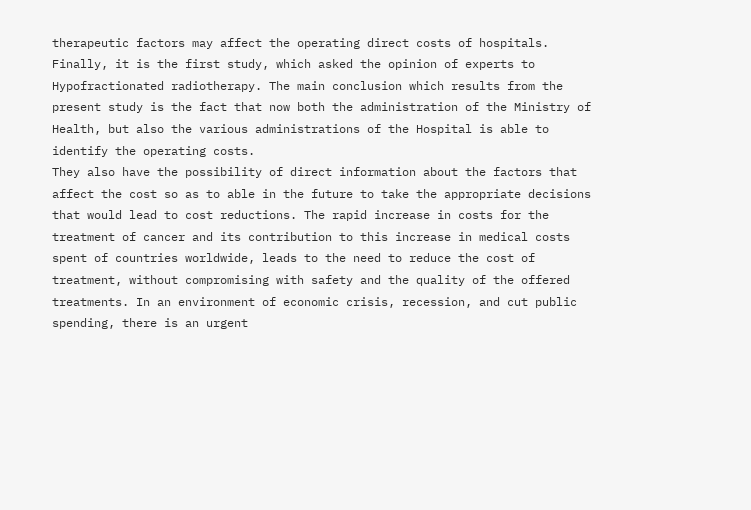therapeutic factors may affect the operating direct costs of hospitals. Finally, it is the first study, which asked the opinion of experts to Hypofractionated radiotherapy. The main conclusion which results from the present study is the fact that now both the administration of the Ministry of Health, but also the various administrations of the Hospital is able to identify the operating costs.
They also have the possibility of direct information about the factors that affect the cost so as to able in the future to take the appropriate decisions that would lead to cost reductions. The rapid increase in costs for the treatment of cancer and its contribution to this increase in medical costs spent of countries worldwide, leads to the need to reduce the cost of treatment, without compromising with safety and the quality of the offered treatments. In an environment of economic crisis, recession, and cut public spending, there is an urgent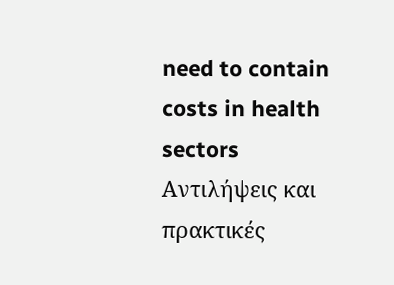need to contain costs in health sectors
Αντιλήψεις και πρακτικές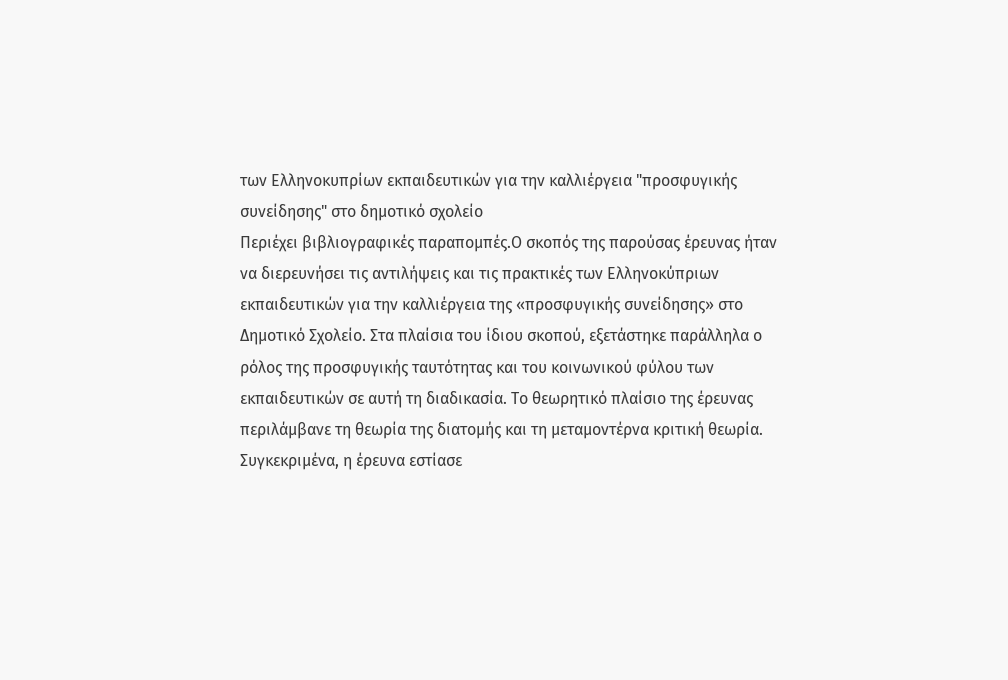των Ελληνοκυπρίων εκπαιδευτικών για την καλλιέργεια "προσφυγικής συνείδησης" στο δημοτικό σχολείο
Περιέχει βιβλιογραφικές παραπομπές.Ο σκοπός της παρούσας έρευνας ήταν να διερευνήσει τις αντιλήψεις και τις πρακτικές των Ελληνοκύπριων εκπαιδευτικών για την καλλιέργεια της «προσφυγικής συνείδησης» στο Δημοτικό Σχολείο. Στα πλαίσια του ίδιου σκοπού, εξετάστηκε παράλληλα ο ρόλος της προσφυγικής ταυτότητας και του κοινωνικού φύλου των εκπαιδευτικών σε αυτή τη διαδικασία. Το θεωρητικό πλαίσιο της έρευνας περιλάμβανε τη θεωρία της διατομής και τη μεταμοντέρνα κριτική θεωρία.
Συγκεκριμένα, η έρευνα εστίασε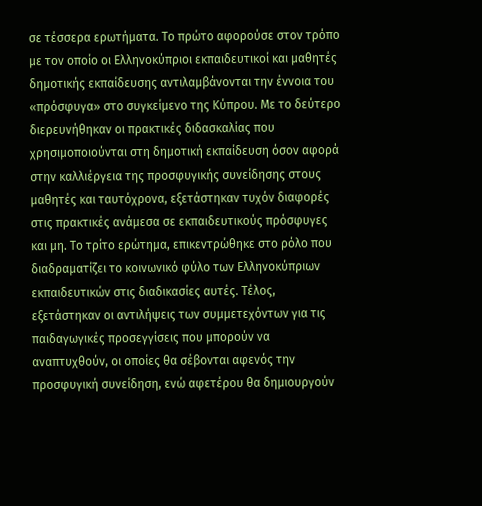σε τέσσερα ερωτήματα. Το πρώτο αφορούσε στον τρόπο με τον οποίο οι Ελληνοκύπριοι εκπαιδευτικοί και μαθητές δημοτικής εκπαίδευσης αντιλαμβάνονται την έννοια του «πρόσφυγα» στο συγκείμενο της Κύπρου. Με το δεύτερο διερευνήθηκαν οι πρακτικές διδασκαλίας που χρησιμοποιούνται στη δημοτική εκπαίδευση όσον αφορά στην καλλιέργεια της προσφυγικής συνείδησης στους μαθητές και ταυτόχρονα, εξετάστηκαν τυχόν διαφορές στις πρακτικές ανάμεσα σε εκπαιδευτικούς πρόσφυγες και μη. Το τρίτο ερώτημα, επικεντρώθηκε στο ρόλο που διαδραματίζει το κοινωνικό φύλο των Ελληνοκύπριων εκπαιδευτικών στις διαδικασίες αυτές. Τέλος, εξετάστηκαν οι αντιλήψεις των συμμετεχόντων για τις παιδαγωγικές προσεγγίσεις που μπορούν να αναπτυχθούν, οι οποίες θα σέβονται αφενός την προσφυγική συνείδηση, ενώ αφετέρου θα δημιουργούν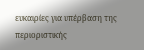ευκαιρίες για υπέρβαση της περιοριστικής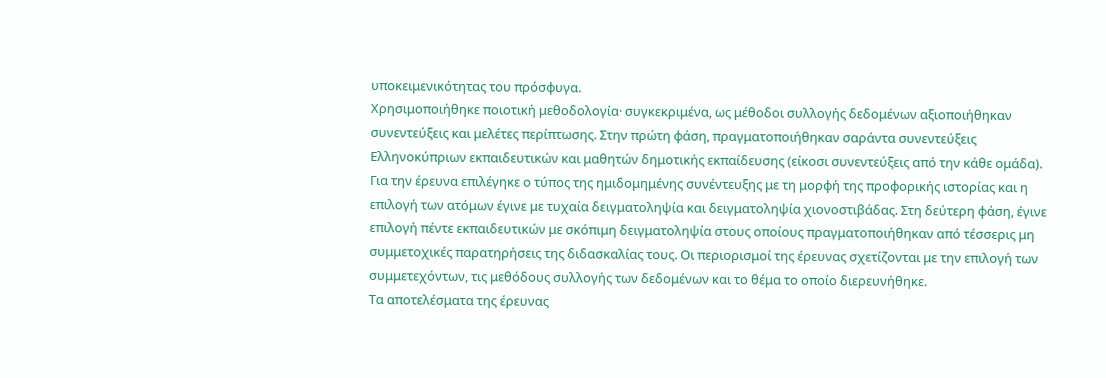υποκειμενικότητας του πρόσφυγα.
Χρησιμοποιήθηκε ποιοτική μεθοδολογία· συγκεκριμένα, ως μέθοδοι συλλογής δεδομένων αξιοποιήθηκαν συνεντεύξεις και μελέτες περίπτωσης. Στην πρώτη φάση, πραγματοποιήθηκαν σαράντα συνεντεύξεις Ελληνοκύπριων εκπαιδευτικών και μαθητών δημοτικής εκπαίδευσης (είκοσι συνεντεύξεις από την κάθε ομάδα). Για την έρευνα επιλέγηκε ο τύπος της ημιδομημένης συνέντευξης με τη μορφή της προφορικής ιστορίας και η επιλογή των ατόμων έγινε με τυχαία δειγματοληψία και δειγματοληψία χιονοστιβάδας. Στη δεύτερη φάση, έγινε επιλογή πέντε εκπαιδευτικών με σκόπιμη δειγματοληψία στους οποίους πραγματοποιήθηκαν από τέσσερις μη συμμετοχικές παρατηρήσεις της διδασκαλίας τους. Οι περιορισμοί της έρευνας σχετίζονται με την επιλογή των συμμετεχόντων, τις μεθόδους συλλογής των δεδομένων και το θέμα το οποίο διερευνήθηκε.
Τα αποτελέσματα της έρευνας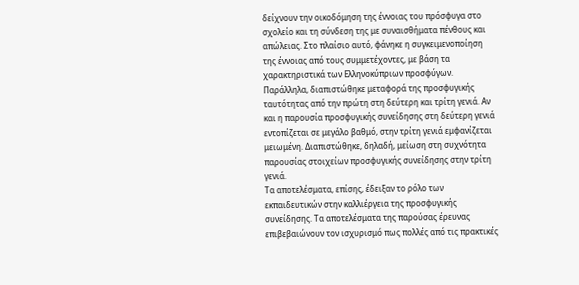δείχνουν την οικοδόμηση της έννοιας του πρόσφυγα στο σχολείο και τη σύνδεση της με συναισθήματα πένθους και απώλειας. Στο πλαίσιο αυτό, φάνηκε η συγκειμενοποίηση της έννοιας από τους συμμετέχοντες, με βάση τα χαρακτηριστικά των Ελληνοκύπριων προσφύγων. Παράλληλα, διαπιστώθηκε μεταφορά της προσφυγικής ταυτότητας από την πρώτη στη δεύτερη και τρίτη γενιά. Αν και η παρουσία προσφυγικής συνείδησης στη δεύτερη γενιά εντοπίζεται σε μεγάλο βαθμό, στην τρίτη γενιά εμφανίζεται μειωμένη. Διαπιστώθηκε, δηλαδή, μείωση στη συχνότητα παρουσίας στοιχείων προσφυγικής συνείδησης στην τρίτη γενιά.
Τα αποτελέσματα, επίσης, έδειξαν το ρόλο των εκπαιδευτικών στην καλλιέργεια της προσφυγικής συνείδησης. Τα αποτελέσματα της παρούσας έρευνας επιβεβαιώνουν τον ισχυρισμό πως πολλές από τις πρακτικές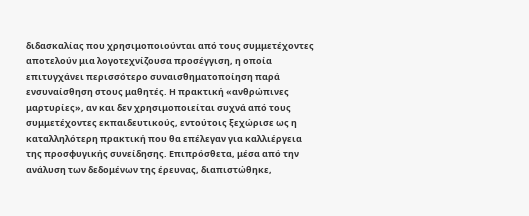διδασκαλίας που χρησιμοποιούνται από τους συμμετέχοντες αποτελούν μια λογοτεχνίζουσα προσέγγιση, η οποία επιτυγχάνει περισσότερο συναισθηματοποίηση παρά ενσυναίσθηση στους μαθητές. Η πρακτική «ανθρώπινες μαρτυρίες», αν και δεν χρησιμοποιείται συχνά από τους συμμετέχοντες εκπαιδευτικούς, εντούτοις ξεχώρισε ως η καταλληλότερη πρακτική που θα επέλεγαν για καλλιέργεια της προσφυγικής συνείδησης. Επιπρόσθετα, μέσα από την ανάλυση των δεδομένων της έρευνας, διαπιστώθηκε,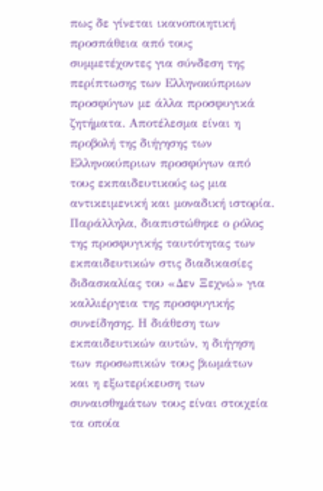πως δε γίνεται ικανοποιητική προσπάθεια από τους συμμετέχοντες για σύνδεση της περίπτωσης των Ελληνοκύπριων προσφύγων με άλλα προσφυγικά ζητήματα. Αποτέλεσμα είναι η προβολή της διήγησης των Ελληνοκύπριων προσφύγων από τους εκπαιδευτικούς ως μια αντικειμενική και μοναδική ιστορία.
Παράλληλα, διαπιστώθηκε ο ρόλος της προσφυγικής ταυτότητας των εκπαιδευτικών στις διαδικασίες διδασκαλίας του «Δεν Ξεχνώ» για καλλιέργεια της προσφυγικής συνείδησης. Η διάθεση των εκπαιδευτικών αυτών, η διήγηση των προσωπικών τους βιωμάτων και η εξωτερίκευση των συναισθημάτων τους είναι στοιχεία τα οποία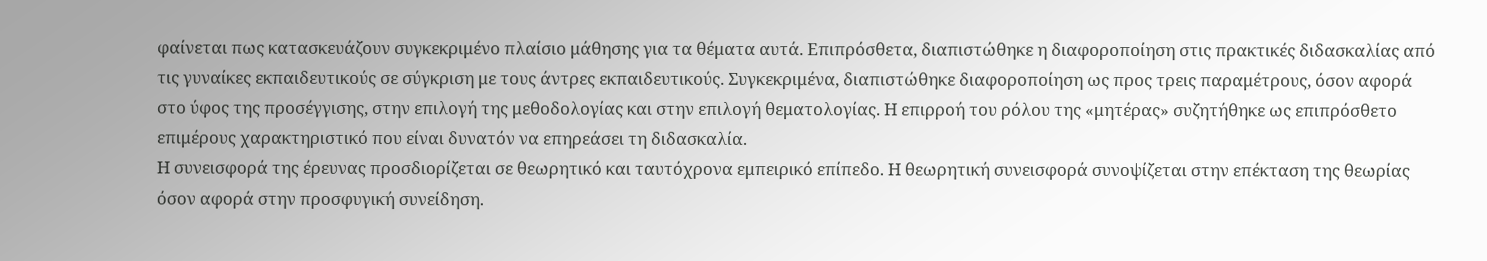φαίνεται πως κατασκευάζουν συγκεκριμένο πλαίσιο μάθησης για τα θέματα αυτά. Επιπρόσθετα, διαπιστώθηκε η διαφοροποίηση στις πρακτικές διδασκαλίας από τις γυναίκες εκπαιδευτικούς σε σύγκριση με τους άντρες εκπαιδευτικούς. Συγκεκριμένα, διαπιστώθηκε διαφοροποίηση ως προς τρεις παραμέτρους, όσον αφορά στο ύφος της προσέγγισης, στην επιλογή της μεθοδολογίας και στην επιλογή θεματολογίας. Η επιρροή του ρόλου της «μητέρας» συζητήθηκε ως επιπρόσθετο επιμέρους χαρακτηριστικό που είναι δυνατόν να επηρεάσει τη διδασκαλία.
Η συνεισφορά της έρευνας προσδιορίζεται σε θεωρητικό και ταυτόχρονα εμπειρικό επίπεδο. Η θεωρητική συνεισφορά συνοψίζεται στην επέκταση της θεωρίας όσον αφορά στην προσφυγική συνείδηση.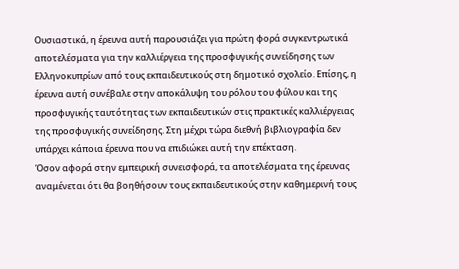Ουσιαστικά, η έρευνα αυτή παρουσιάζει για πρώτη φορά συγκεντρωτικά αποτελέσματα για την καλλιέργεια της προσφυγικής συνείδησης των Ελληνοκυπρίων από τους εκπαιδευτικούς στη δημοτικό σχολείο. Επίσης, η έρευνα αυτή συνέβαλε στην αποκάλυψη του ρόλου του φύλου και της προσφυγικής ταυτότητας των εκπαιδευτικών στις πρακτικές καλλιέργειας της προσφυγικής συνείδησης. Στη μέχρι τώρα διεθνή βιβλιογραφία δεν υπάρχει κάποια έρευνα που να επιδιώκει αυτή την επέκταση.
Όσον αφορά στην εμπειρική συνεισφορά, τα αποτελέσματα της έρευνας αναμένεται ότι θα βοηθήσουν τους εκπαιδευτικούς στην καθημερινή τους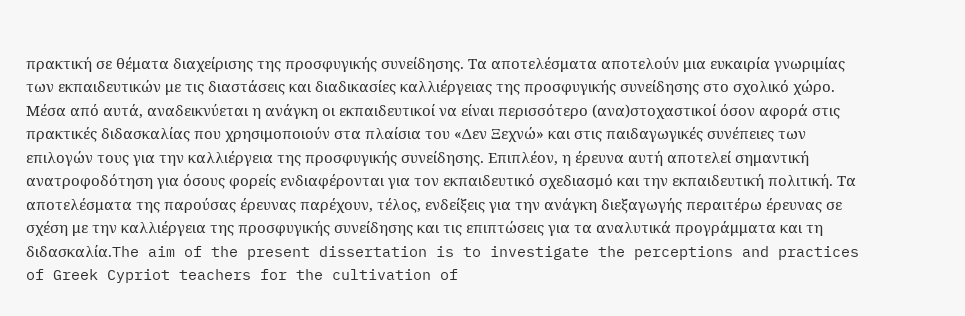πρακτική σε θέματα διαχείρισης της προσφυγικής συνείδησης. Τα αποτελέσματα αποτελούν μια ευκαιρία γνωριμίας των εκπαιδευτικών με τις διαστάσεις και διαδικασίες καλλιέργειας της προσφυγικής συνείδησης στο σχολικό χώρο. Μέσα από αυτά, αναδεικνύεται η ανάγκη οι εκπαιδευτικοί να είναι περισσότερο (ανα)στοχαστικοί όσον αφορά στις πρακτικές διδασκαλίας που χρησιμοποιούν στα πλαίσια του «Δεν Ξεχνώ» και στις παιδαγωγικές συνέπειες των επιλογών τους για την καλλιέργεια της προσφυγικής συνείδησης. Επιπλέον, η έρευνα αυτή αποτελεί σημαντική ανατροφοδότηση για όσους φορείς ενδιαφέρονται για τον εκπαιδευτικό σχεδιασμό και την εκπαιδευτική πολιτική. Τα αποτελέσματα της παρούσας έρευνας παρέχουν, τέλος, ενδείξεις για την ανάγκη διεξαγωγής περαιτέρω έρευνας σε σχέση με την καλλιέργεια της προσφυγικής συνείδησης και τις επιπτώσεις για τα αναλυτικά προγράμματα και τη διδασκαλία.The aim of the present dissertation is to investigate the perceptions and practices of Greek Cypriot teachers for the cultivation of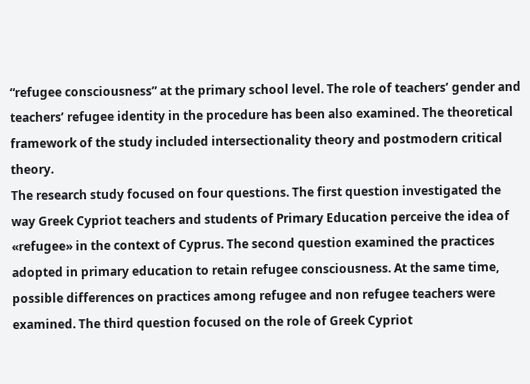“refugee consciousness” at the primary school level. The role of teachers’ gender and teachers’ refugee identity in the procedure has been also examined. The theoretical framework of the study included intersectionality theory and postmodern critical theory.
The research study focused on four questions. The first question investigated the way Greek Cypriot teachers and students of Primary Education perceive the idea of «refugee» in the context of Cyprus. The second question examined the practices adopted in primary education to retain refugee consciousness. At the same time, possible differences on practices among refugee and non refugee teachers were examined. The third question focused on the role of Greek Cypriot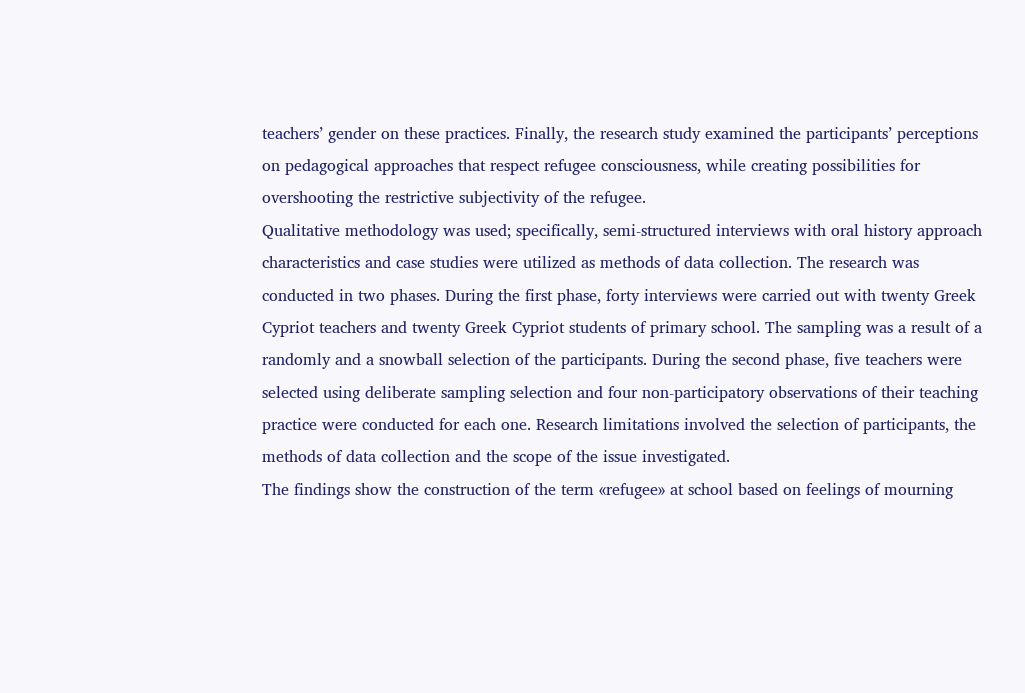teachers’ gender on these practices. Finally, the research study examined the participants’ perceptions on pedagogical approaches that respect refugee consciousness, while creating possibilities for overshooting the restrictive subjectivity of the refugee.
Qualitative methodology was used; specifically, semi-structured interviews with oral history approach characteristics and case studies were utilized as methods of data collection. The research was conducted in two phases. During the first phase, forty interviews were carried out with twenty Greek Cypriot teachers and twenty Greek Cypriot students of primary school. The sampling was a result of a randomly and a snowball selection of the participants. During the second phase, five teachers were selected using deliberate sampling selection and four non-participatory observations of their teaching practice were conducted for each one. Research limitations involved the selection of participants, the methods of data collection and the scope of the issue investigated.
The findings show the construction of the term «refugee» at school based on feelings of mourning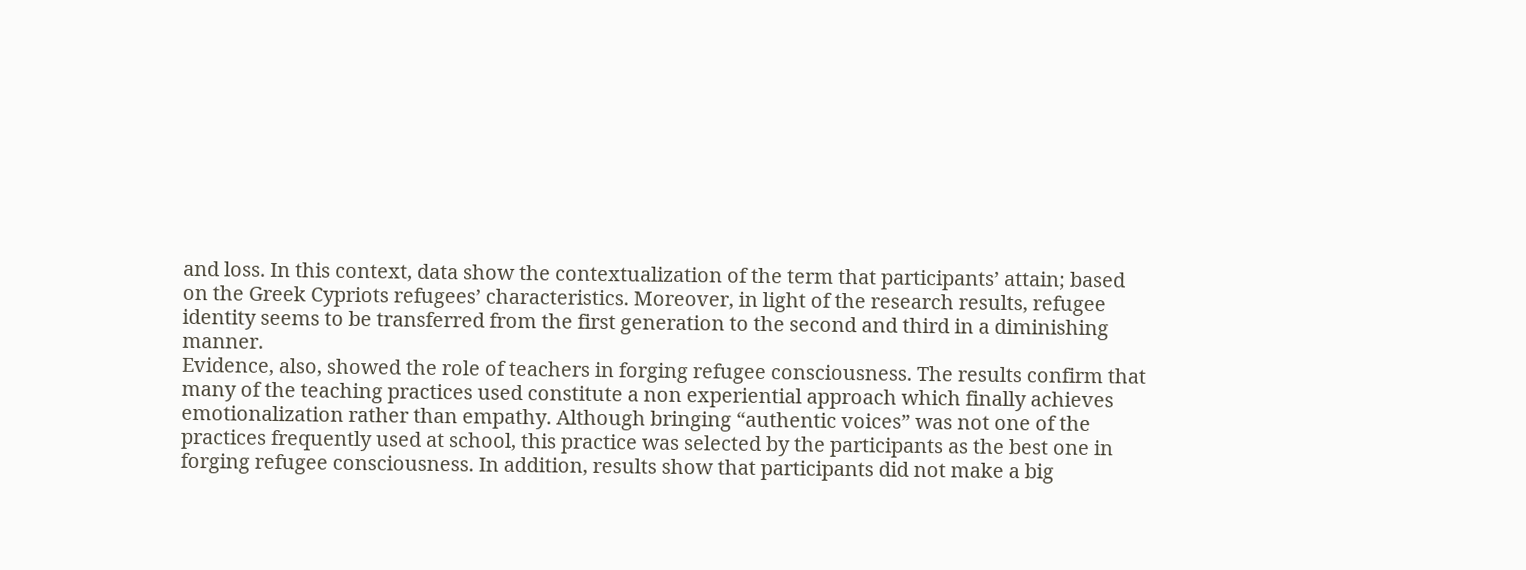and loss. In this context, data show the contextualization of the term that participants’ attain; based on the Greek Cypriots refugees’ characteristics. Moreover, in light of the research results, refugee identity seems to be transferred from the first generation to the second and third in a diminishing manner.
Evidence, also, showed the role of teachers in forging refugee consciousness. The results confirm that many of the teaching practices used constitute a non experiential approach which finally achieves emotionalization rather than empathy. Although bringing “authentic voices” was not one of the practices frequently used at school, this practice was selected by the participants as the best one in forging refugee consciousness. In addition, results show that participants did not make a big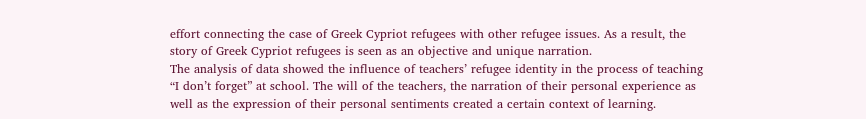effort connecting the case of Greek Cypriot refugees with other refugee issues. As a result, the story of Greek Cypriot refugees is seen as an objective and unique narration.
The analysis of data showed the influence of teachers’ refugee identity in the process of teaching “I don’t forget” at school. The will of the teachers, the narration of their personal experience as well as the expression of their personal sentiments created a certain context of learning.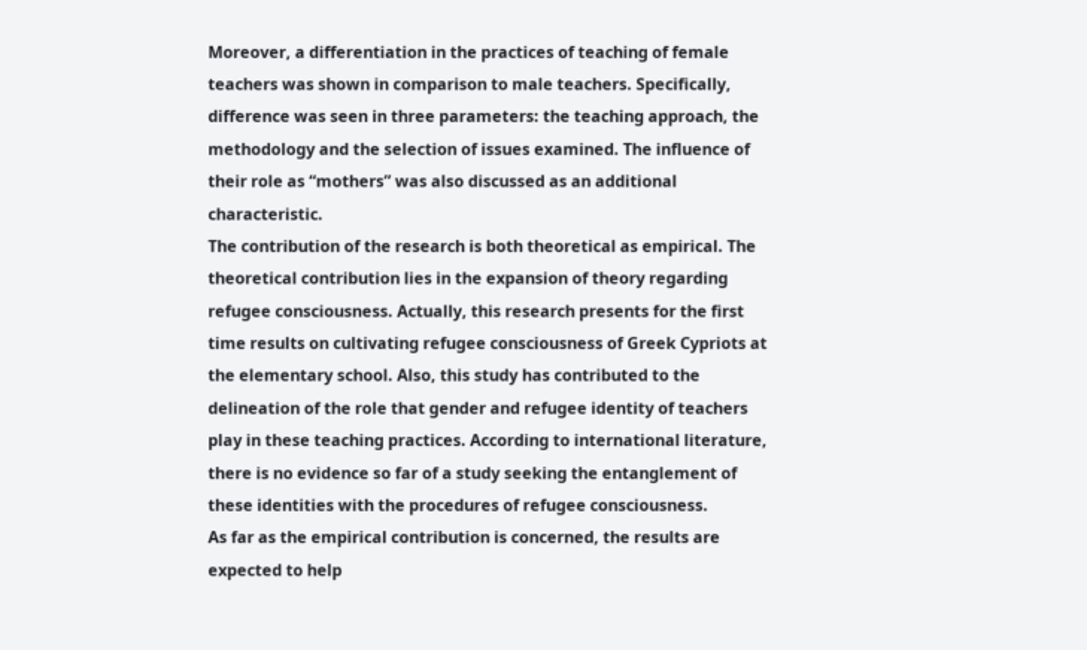Moreover, a differentiation in the practices of teaching of female teachers was shown in comparison to male teachers. Specifically, difference was seen in three parameters: the teaching approach, the methodology and the selection of issues examined. The influence of their role as “mothers” was also discussed as an additional characteristic.
The contribution of the research is both theoretical as empirical. The theoretical contribution lies in the expansion of theory regarding refugee consciousness. Actually, this research presents for the first time results on cultivating refugee consciousness of Greek Cypriots at the elementary school. Also, this study has contributed to the delineation of the role that gender and refugee identity of teachers play in these teaching practices. According to international literature, there is no evidence so far of a study seeking the entanglement of these identities with the procedures of refugee consciousness.
As far as the empirical contribution is concerned, the results are expected to help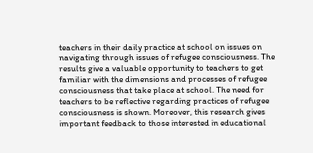teachers in their daily practice at school on issues on navigating through issues of refugee consciousness. The results give a valuable opportunity to teachers to get familiar with the dimensions and processes of refugee consciousness that take place at school. The need for teachers to be reflective regarding practices of refugee consciousness is shown. Moreover, this research gives important feedback to those interested in educational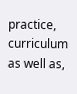practice, curriculum as well as,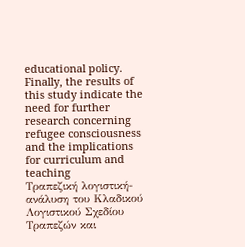educational policy. Finally, the results of this study indicate the need for further research concerning refugee consciousness and the implications for curriculum and teaching
Τραπεζική λογιστική-ανάλυση του Κλαδικού Λογιστικού Σχεδίου Τραπεζών και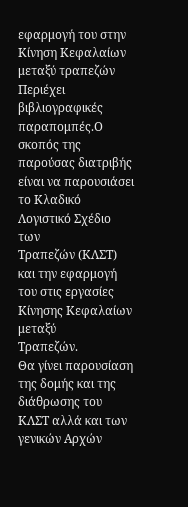εφαρμογή του στην Κίνηση Κεφαλαίων μεταξύ τραπεζών
Περιέχει βιβλιογραφικές παραπομπές.Ο σκοπός της παρούσας διατριβής είναι να παρουσιάσει το Κλαδικό Λογιστικό Σχέδιο των
Τραπεζών (ΚΛΣΤ) και την εφαρμογή του στις εργασίες Κίνησης Κεφαλαίων μεταξύ
Τραπεζών.
Θα γίνει παρουσίαση της δομής και της διάθρωσης του ΚΛΣΤ αλλά και των γενικών Αρχών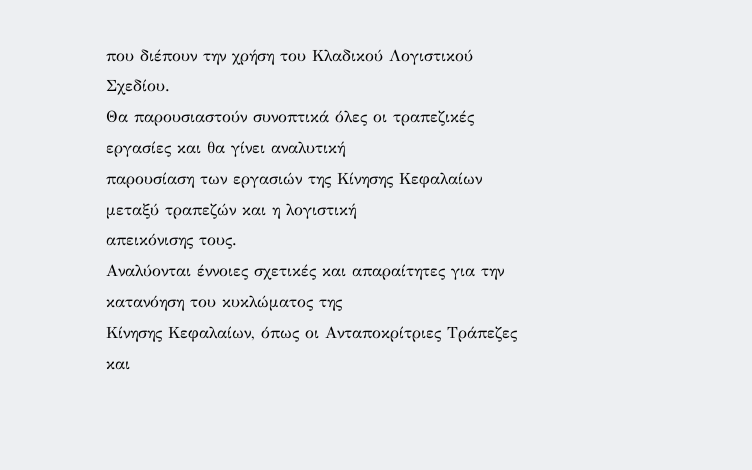που διέπουν την χρήση του Κλαδικού Λογιστικού Σχεδίου.
Θα παρουσιαστούν συνοπτικά όλες οι τραπεζικές εργασίες και θα γίνει αναλυτική
παρουσίαση των εργασιών της Κίνησης Κεφαλαίων μεταξύ τραπεζών και η λογιστική
απεικόνισης τους.
Αναλύονται έννοιες σχετικές και απαραίτητες για την κατανόηση του κυκλώματος της
Κίνησης Κεφαλαίων, όπως οι Ανταποκρίτριες Τράπεζες και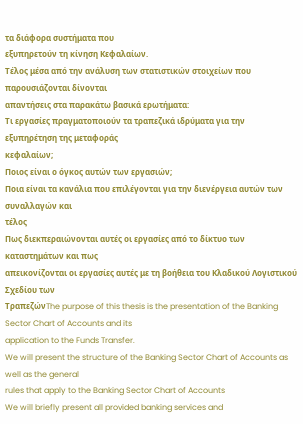τα διάφορα συστήματα που
εξυπηρετούν τη κίνηση Κεφαλαίων.
Τέλος μέσα από την ανάλυση των στατιστικών στοιχείων που παρουσιάζονται δίνονται
απαντήσεις στα παρακάτω βασικά ερωτήματα:
Τι εργασίες πραγματοποιούν τα τραπεζικά ιδρύματα για την εξυπηρέτηση της μεταφοράς
κεφαλαίων;
Ποιος είναι ο όγκος αυτών των εργασιών;
Ποια είναι τα κανάλια που επιλέγονται για την διενέργεια αυτών των συναλλαγών και
τέλος
Πως διεκπεραιώνονται αυτές οι εργασίες από το δίκτυο των καταστημάτων και πως
απεικονίζονται οι εργασίες αυτές με τη βοήθεια του Κλαδικού Λογιστικού Σχεδίου των
ΤραπεζώνThe purpose of this thesis is the presentation of the Banking Sector Chart of Accounts and its
application to the Funds Transfer.
We will present the structure of the Banking Sector Chart of Accounts as well as the general
rules that apply to the Banking Sector Chart of Accounts
We will briefly present all provided banking services and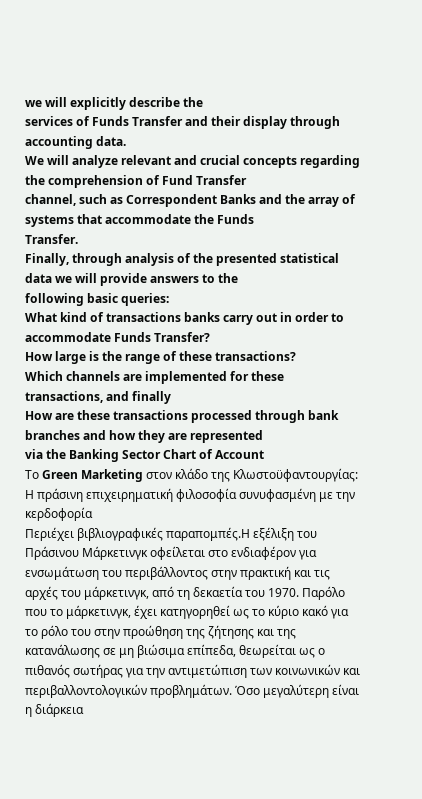we will explicitly describe the
services of Funds Transfer and their display through accounting data.
We will analyze relevant and crucial concepts regarding the comprehension of Fund Transfer
channel, such as Correspondent Banks and the array of systems that accommodate the Funds
Transfer.
Finally, through analysis of the presented statistical data we will provide answers to the
following basic queries:
What kind of transactions banks carry out in order to accommodate Funds Transfer?
How large is the range of these transactions?
Which channels are implemented for these transactions, and finally
How are these transactions processed through bank branches and how they are represented
via the Banking Sector Chart of Account
Το Green Marketing στον κλάδο της Κλωστοϋφαντουργίας: Η πράσινη επιχειρηματική φιλοσοφία συνυφασμένη με την κερδοφορία
Περιέχει βιβλιογραφικές παραπομπές.Η εξέλιξη του Πράσινου Μάρκετινγκ οφείλεται στο ενδιαφέρον για ενσωμάτωση του περιβάλλοντος στην πρακτική και τις αρχές του μάρκετινγκ, από τη δεκαετία του 1970. Παρόλο που το μάρκετινγκ, έχει κατηγορηθεί ως το κύριο κακό για το ρόλο του στην προώθηση της ζήτησης και της κατανάλωσης σε μη βιώσιμα επίπεδα, θεωρείται ως ο πιθανός σωτήρας για την αντιμετώπιση των κοινωνικών και περιβαλλοντολογικών προβλημάτων. Όσο μεγαλύτερη είναι η διάρκεια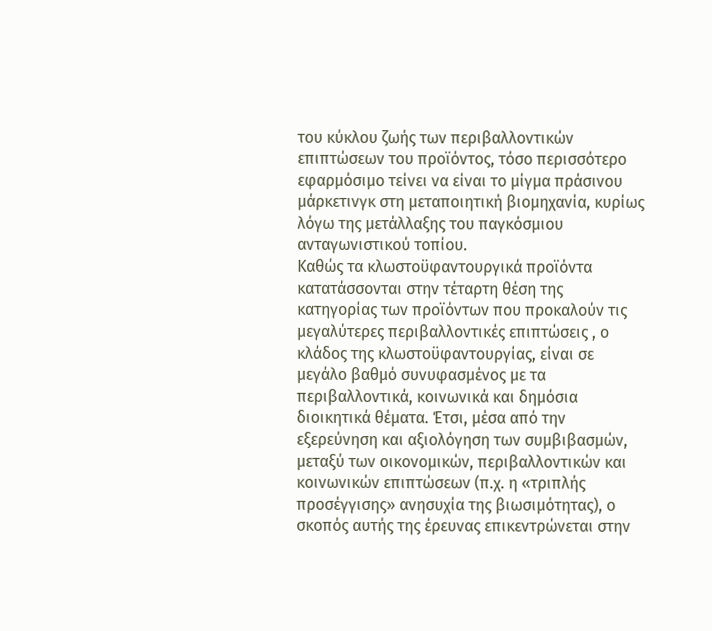του κύκλου ζωής των περιβαλλοντικών επιπτώσεων του προϊόντος, τόσο περισσότερο εφαρμόσιμο τείνει να είναι το μίγμα πράσινου μάρκετινγκ στη μεταποιητική βιομηχανία, κυρίως λόγω της μετάλλαξης του παγκόσμιου ανταγωνιστικού τοπίου.
Καθώς τα κλωστοϋφαντουργικά προϊόντα κατατάσσονται στην τέταρτη θέση της κατηγορίας των προϊόντων που προκαλούν τις μεγαλύτερες περιβαλλοντικές επιπτώσεις , ο κλάδος της κλωστοϋφαντουργίας, είναι σε μεγάλο βαθμό συνυφασμένος με τα περιβαλλοντικά, κοινωνικά και δημόσια διοικητικά θέματα. Έτσι, μέσα από την εξερεύνηση και αξιολόγηση των συμβιβασμών, μεταξύ των οικονομικών, περιβαλλοντικών και κοινωνικών επιπτώσεων (π.χ. η «τριπλής προσέγγισης» ανησυχία της βιωσιμότητας), ο σκοπός αυτής της έρευνας επικεντρώνεται στην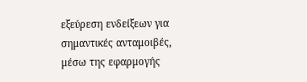εξεύρεση ενδείξεων για σημαντικές ανταμοιβές, μέσω της εφαρμογής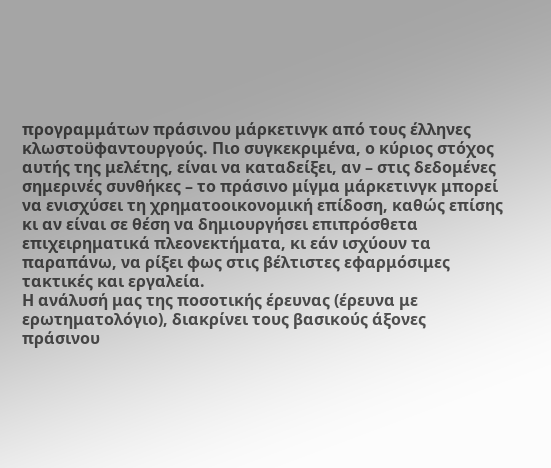προγραμμάτων πράσινου μάρκετινγκ από τους έλληνες κλωστοϋφαντουργούς. Πιο συγκεκριμένα, ο κύριος στόχος αυτής της μελέτης, είναι να καταδείξει, αν – στις δεδομένες σημερινές συνθήκες – το πράσινο μίγμα μάρκετινγκ μπορεί να ενισχύσει τη χρηματοοικονομική επίδοση, καθώς επίσης κι αν είναι σε θέση να δημιουργήσει επιπρόσθετα επιχειρηματικά πλεονεκτήματα, κι εάν ισχύουν τα παραπάνω, να ρίξει φως στις βέλτιστες εφαρμόσιμες τακτικές και εργαλεία.
Η ανάλυσή μας της ποσοτικής έρευνας (έρευνα με ερωτηματολόγιο), διακρίνει τους βασικούς άξονες πράσινου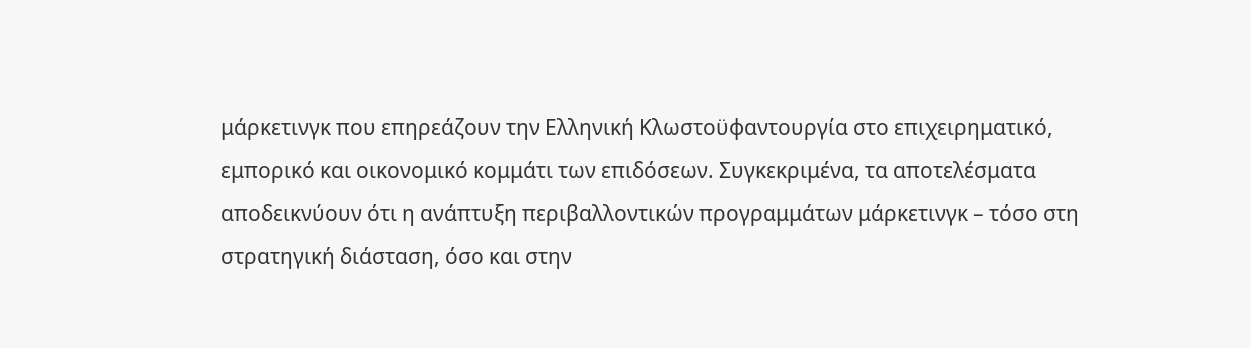μάρκετινγκ που επηρεάζουν την Ελληνική Κλωστοϋφαντουργία στο επιχειρηματικό, εμπορικό και οικονομικό κομμάτι των επιδόσεων. Συγκεκριμένα, τα αποτελέσματα αποδεικνύουν ότι η ανάπτυξη περιβαλλοντικών προγραμμάτων μάρκετινγκ – τόσο στη στρατηγική διάσταση, όσο και στην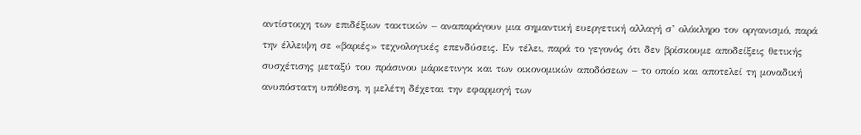αντίστοιχη των επιδέξιων τακτικών – αναπαράγουν μια σημαντική ευεργετική αλλαγή σ’ ολόκληρο τον οργανισμό, παρά την έλλειψη σε «βαριές» τεχνολογικές επενδύσεις. Εν τέλει, παρά το γεγονός ότι δεν βρίσκουμε αποδείξεις θετικής συσχέτισης μεταξύ του πράσινου μάρκετινγκ και των οικονομικών αποδόσεων – το οποίο και αποτελεί τη μοναδική ανυπόστατη υπόθεση, η μελέτη δέχεται την εφαρμογή των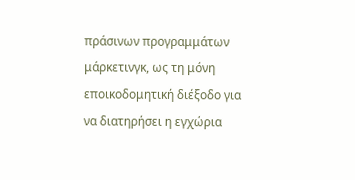πράσινων προγραμμάτων μάρκετινγκ, ως τη μόνη εποικοδομητική διέξοδο για να διατηρήσει η εγχώρια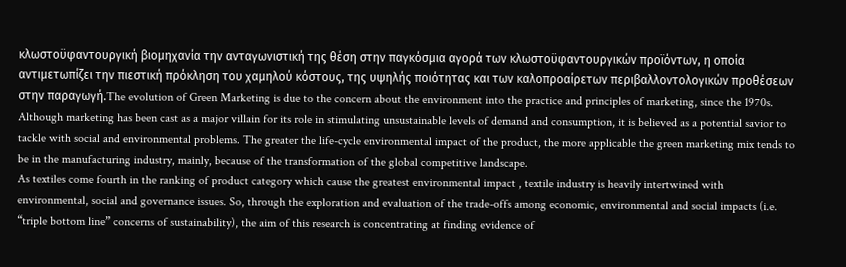κλωστοϋφαντουργική βιομηχανία την ανταγωνιστική της θέση στην παγκόσμια αγορά των κλωστοϋφαντουργικών προϊόντων, η οποία αντιμετωπίζει την πιεστική πρόκληση του χαμηλού κόστους, της υψηλής ποιότητας και των καλοπροαίρετων περιβαλλοντολογικών προθέσεων στην παραγωγή.The evolution of Green Marketing is due to the concern about the environment into the practice and principles of marketing, since the 1970s. Although marketing has been cast as a major villain for its role in stimulating unsustainable levels of demand and consumption, it is believed as a potential savior to tackle with social and environmental problems. The greater the life-cycle environmental impact of the product, the more applicable the green marketing mix tends to be in the manufacturing industry, mainly, because of the transformation of the global competitive landscape.
As textiles come fourth in the ranking of product category which cause the greatest environmental impact , textile industry is heavily intertwined with environmental, social and governance issues. So, through the exploration and evaluation of the trade-offs among economic, environmental and social impacts (i.e. “triple bottom line” concerns of sustainability), the aim of this research is concentrating at finding evidence of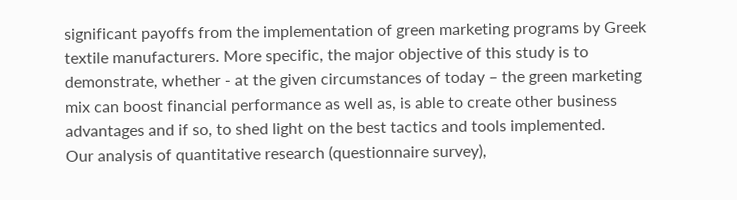significant payoffs from the implementation of green marketing programs by Greek textile manufacturers. More specific, the major objective of this study is to demonstrate, whether - at the given circumstances of today – the green marketing mix can boost financial performance as well as, is able to create other business advantages and if so, to shed light on the best tactics and tools implemented.
Our analysis of quantitative research (questionnaire survey),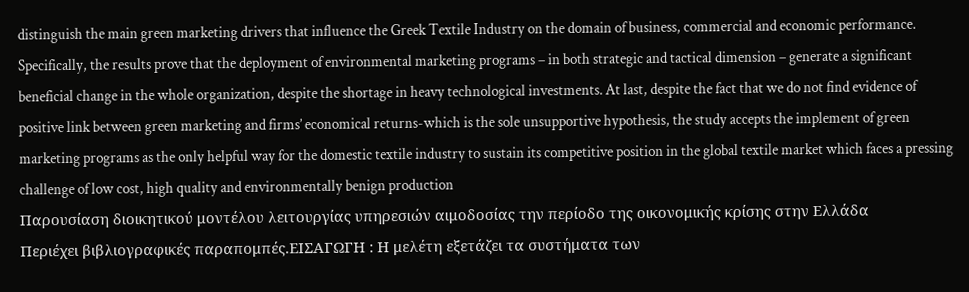distinguish the main green marketing drivers that influence the Greek Textile Industry on the domain of business, commercial and economic performance. Specifically, the results prove that the deployment of environmental marketing programs – in both strategic and tactical dimension – generate a significant beneficial change in the whole organization, despite the shortage in heavy technological investments. At last, despite the fact that we do not find evidence of positive link between green marketing and firms’ economical returns-which is the sole unsupportive hypothesis, the study accepts the implement of green marketing programs as the only helpful way for the domestic textile industry to sustain its competitive position in the global textile market which faces a pressing challenge of low cost, high quality and environmentally benign production
Παρουσίαση διοικητικού μοντέλου λειτουργίας υπηρεσιών αιμοδοσίας την περίοδο της οικονομικής κρίσης στην Ελλάδα
Περιέχει βιβλιογραφικές παραπομπές.ΕΙΣΑΓΩΓΗ : Η μελέτη εξετάζει τα συστήματα των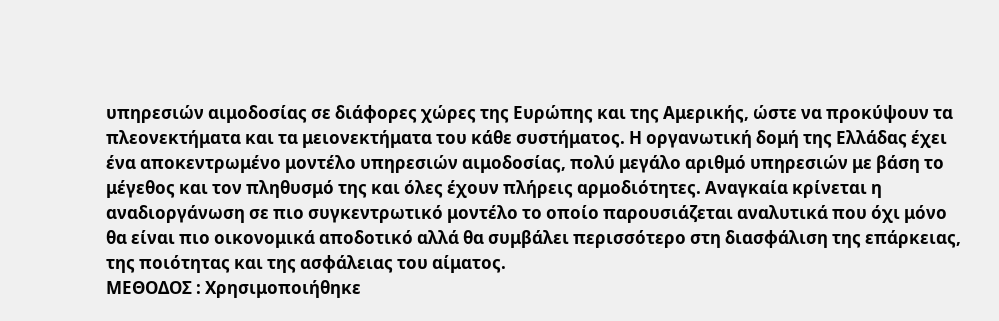υπηρεσιών αιμοδοσίας σε διάφορες χώρες της Ευρώπης και της Αμερικής, ώστε να προκύψουν τα πλεονεκτήματα και τα μειονεκτήματα του κάθε συστήματος. Η οργανωτική δομή της Ελλάδας έχει ένα αποκεντρωμένο μοντέλο υπηρεσιών αιμοδοσίας, πολύ μεγάλο αριθμό υπηρεσιών με βάση το μέγεθος και τον πληθυσμό της και όλες έχουν πλήρεις αρμοδιότητες. Αναγκαία κρίνεται η αναδιοργάνωση σε πιο συγκεντρωτικό μοντέλο το οποίο παρουσιάζεται αναλυτικά που όχι μόνο θα είναι πιο οικονομικά αποδοτικό αλλά θα συμβάλει περισσότερο στη διασφάλιση της επάρκειας, της ποιότητας και της ασφάλειας του αίματος.
ΜΕΘΟΔΟΣ : Χρησιμοποιήθηκε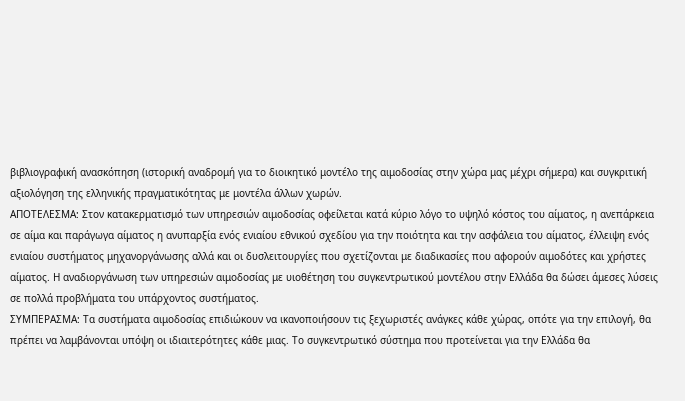βιβλιογραφική ανασκόπηση (ιστορική αναδρομή για το διοικητικό μοντέλο της αιμοδοσίας στην χώρα μας μέχρι σήμερα) και συγκριτική αξιολόγηση της ελληνικής πραγματικότητας με μοντέλα άλλων χωρών.
ΑΠΟΤΕΛΕΣΜΑ: Στον κατακερματισμό των υπηρεσιών αιμοδοσίας οφείλεται κατά κύριο λόγο το υψηλό κόστος του αίματος, η ανεπάρκεια σε αίμα και παράγωγα αίματος η ανυπαρξία ενός ενιαίου εθνικού σχεδίου για την ποιότητα και την ασφάλεια του αίματος, έλλειψη ενός ενιαίου συστήματος μηχανοργάνωσης αλλά και οι δυσλειτουργίες που σχετίζονται με διαδικασίες που αφορούν αιμοδότες και χρήστες αίματος. Η αναδιοργάνωση των υπηρεσιών αιμοδοσίας με υιοθέτηση του συγκεντρωτικού μοντέλου στην Ελλάδα θα δώσει άμεσες λύσεις σε πολλά προβλήματα του υπάρχοντος συστήματος.
ΣΥΜΠΕΡΑΣΜΑ: Τα συστήματα αιμοδοσίας επιδιώκουν να ικανοποιήσουν τις ξεχωριστές ανάγκες κάθε χώρας, οπότε για την επιλογή, θα πρέπει να λαμβάνονται υπόψη οι ιδιαιτερότητες κάθε μιας. Το συγκεντρωτικό σύστημα που προτείνεται για την Ελλάδα θα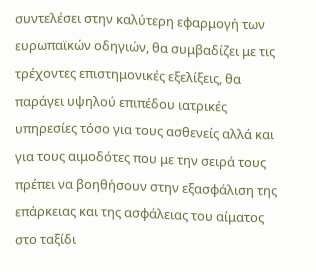συντελέσει στην καλύτερη εφαρμογή των ευρωπαϊκών οδηγιών, θα συμβαδίζει με τις τρέχοντες επιστημονικές εξελίξεις, θα παράγει υψηλού επιπέδου ιατρικές υπηρεσίες τόσο για τους ασθενείς αλλά και για τους αιμοδότες που με την σειρά τους πρέπει να βοηθήσουν στην εξασφάλιση της επάρκειας και της ασφάλειας του αίματος στο ταξίδι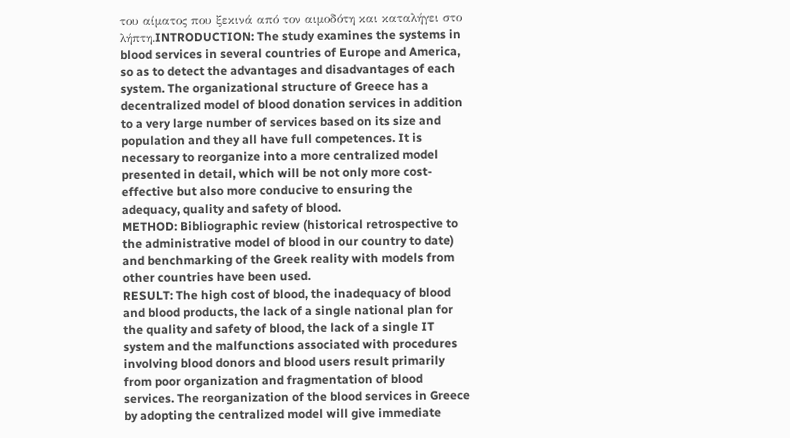του αίματος που ξεκινά από τον αιμοδότη και καταλήγει στο λήπτη.INTRODUCTION: The study examines the systems in blood services in several countries of Europe and America, so as to detect the advantages and disadvantages of each system. The organizational structure of Greece has a decentralized model of blood donation services in addition to a very large number of services based on its size and population and they all have full competences. It is necessary to reorganize into a more centralized model presented in detail, which will be not only more cost-effective but also more conducive to ensuring the adequacy, quality and safety of blood.
METHOD: Bibliographic review (historical retrospective to the administrative model of blood in our country to date) and benchmarking of the Greek reality with models from other countries have been used.
RESULT: The high cost of blood, the inadequacy of blood and blood products, the lack of a single national plan for the quality and safety of blood, the lack of a single IT system and the malfunctions associated with procedures involving blood donors and blood users result primarily from poor organization and fragmentation of blood services. The reorganization of the blood services in Greece by adopting the centralized model will give immediate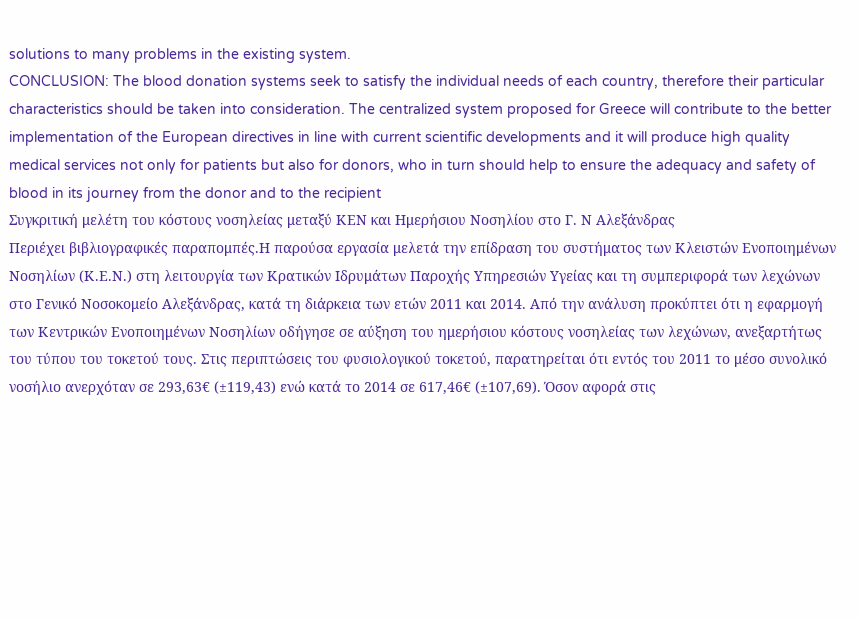solutions to many problems in the existing system.
CONCLUSION: The blood donation systems seek to satisfy the individual needs of each country, therefore their particular characteristics should be taken into consideration. The centralized system proposed for Greece will contribute to the better implementation of the European directives in line with current scientific developments and it will produce high quality medical services not only for patients but also for donors, who in turn should help to ensure the adequacy and safety of blood in its journey from the donor and to the recipient
Συγκριτική μελέτη του κόστους νοσηλείας μεταξύ ΚΕΝ και Ημερήσιου Νοσηλίου στο Γ. Ν Αλεξάνδρας
Περιέχει βιβλιογραφικές παραπομπές.Η παρούσα εργασία μελετά την επίδραση του συστήματος των Κλειστών Ενοποιημένων Νοσηλίων (Κ.Ε.Ν.) στη λειτουργία των Κρατικών Ιδρυμάτων Παροχής Υπηρεσιών Υγείας και τη συμπεριφορά των λεχώνων στο Γενικό Νοσοκομείο Αλεξάνδρας, κατά τη διάρκεια των ετών 2011 και 2014. Από την ανάλυση προκύπτει ότι η εφαρμογή των Κεντρικών Ενοποιημένων Νοσηλίων οδήγησε σε αύξηση του ημερήσιου κόστους νοσηλείας των λεχώνων, ανεξαρτήτως του τύπου του τοκετού τους. Στις περιπτώσεις του φυσιολογικού τοκετού, παρατηρείται ότι εντός του 2011 το μέσο συνολικό νοσήλιο ανερχόταν σε 293,63€ (±119,43) ενώ κατά το 2014 σε 617,46€ (±107,69). Όσον αφορά στις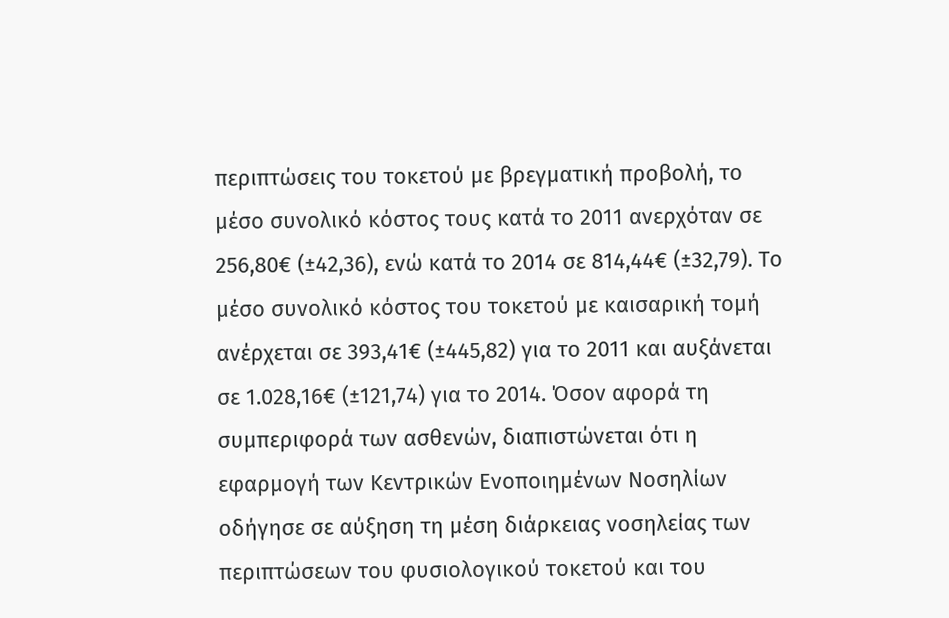περιπτώσεις του τοκετού με βρεγματική προβολή, το μέσο συνολικό κόστος τους κατά το 2011 ανερχόταν σε 256,80€ (±42,36), ενώ κατά το 2014 σε 814,44€ (±32,79). Το μέσο συνολικό κόστος του τοκετού με καισαρική τομή ανέρχεται σε 393,41€ (±445,82) για το 2011 και αυξάνεται σε 1.028,16€ (±121,74) για το 2014. Όσον αφορά τη συμπεριφορά των ασθενών, διαπιστώνεται ότι η εφαρμογή των Κεντρικών Ενοποιημένων Νοσηλίων οδήγησε σε αύξηση τη μέση διάρκειας νοσηλείας των περιπτώσεων του φυσιολογικού τοκετού και του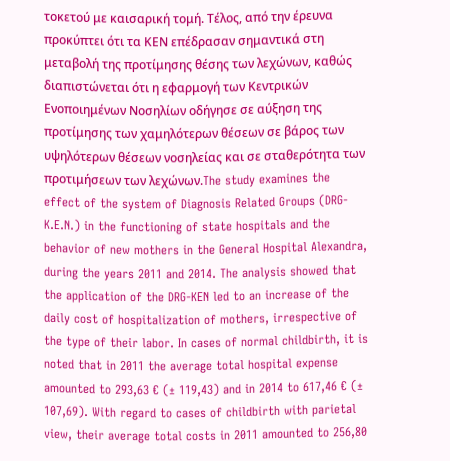τοκετού με καισαρική τομή. Τέλος, από την έρευνα προκύπτει ότι τα ΚΕΝ επέδρασαν σημαντικά στη μεταβολή της προτίμησης θέσης των λεχώνων, καθώς διαπιστώνεται ότι η εφαρμογή των Κεντρικών Ενοποιημένων Νοσηλίων οδήγησε σε αύξηση της προτίμησης των χαμηλότερων θέσεων σε βάρος των υψηλότερων θέσεων νοσηλείας και σε σταθερότητα των προτιμήσεων των λεχώνων.The study examines the effect of the system of Diagnosis Related Groups (DRG-K.E.N.) in the functioning of state hospitals and the behavior of new mothers in the General Hospital Alexandra, during the years 2011 and 2014. The analysis showed that the application of the DRG-KEN led to an increase of the daily cost of hospitalization of mothers, irrespective of the type of their labor. In cases of normal childbirth, it is noted that in 2011 the average total hospital expense amounted to 293,63 € (± 119,43) and in 2014 to 617,46 € (± 107,69). With regard to cases of childbirth with parietal view, their average total costs in 2011 amounted to 256,80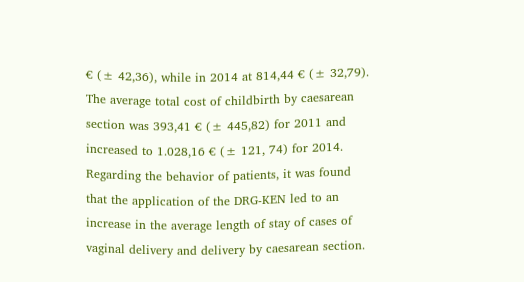€ (± 42,36), while in 2014 at 814,44 € (± 32,79). The average total cost of childbirth by caesarean section was 393,41 € (± 445,82) for 2011 and increased to 1.028,16 € (± 121, 74) for 2014. Regarding the behavior of patients, it was found that the application of the DRG-KEN led to an increase in the average length of stay of cases of vaginal delivery and delivery by caesarean section.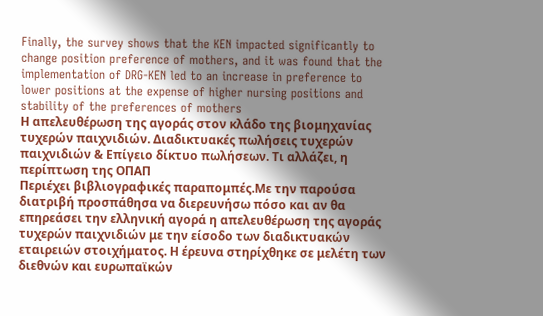Finally, the survey shows that the KEN impacted significantly to change position preference of mothers, and it was found that the implementation of DRG-KEN led to an increase in preference to lower positions at the expense of higher nursing positions and stability of the preferences of mothers
Η απελευθέρωση της αγοράς στον κλάδο της βιομηχανίας τυχερών παιχνιδιών. Διαδικτυακές πωλήσεις τυχερών παιχνιδιών & Επίγειο δίκτυο πωλήσεων. Τι αλλάζει, η περίπτωση της ΟΠΑΠ
Περιέχει βιβλιογραφικές παραπομπές.Με την παρούσα διατριβή προσπάθησα να διερευνήσω πόσο και αν θα επηρεάσει την ελληνική αγορά η απελευθέρωση της αγοράς τυχερών παιχνιδιών με την είσοδο των διαδικτυακών εταιρειών στοιχήματος. Η έρευνα στηρίχθηκε σε μελέτη των διεθνών και ευρωπαϊκών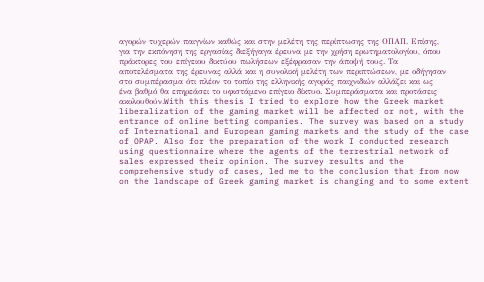αγορών τυχερών παιγνίων καθώς και στην μελέτη της περίπτωσης της ΟΠΑΠ. Επίσης, για την εκπόνηση της εργασίας διεξήγαγα έρευνα με την χρήση ερωτηματολογίου, όπου πράκτορες του επίγειου δικτύου πωλήσεων εξέφρασαν την άποψή τους. Τα αποτελέσματα της έρευνας αλλά και η συνολική μελέτη των περιπτώσεων, με οδήγησαν στο συμπέρασμα ότι πλέον το τοπίο της ελληνικής αγοράς παιχνιδιών αλλάζει και ως ένα βαθμό θα επηρεάσει το υφιστάμενο επίγειο δίκτυο. Συμπεράσματα και προτάσεις ακολουθούν.With this thesis I tried to explore how the Greek market liberalization of the gaming market will be affected or not, with the entrance of online betting companies. The survey was based on a study of International and European gaming markets and the study of the case of OPAP. Also for the preparation of the work I conducted research using questionnaire where the agents of the terrestrial network of sales expressed their opinion. The survey results and the comprehensive study of cases, led me to the conclusion that from now on the landscape of Greek gaming market is changing and to some extent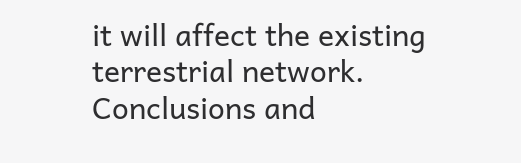it will affect the existing terrestrial network.
Conclusions and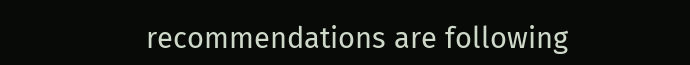recommendations are following